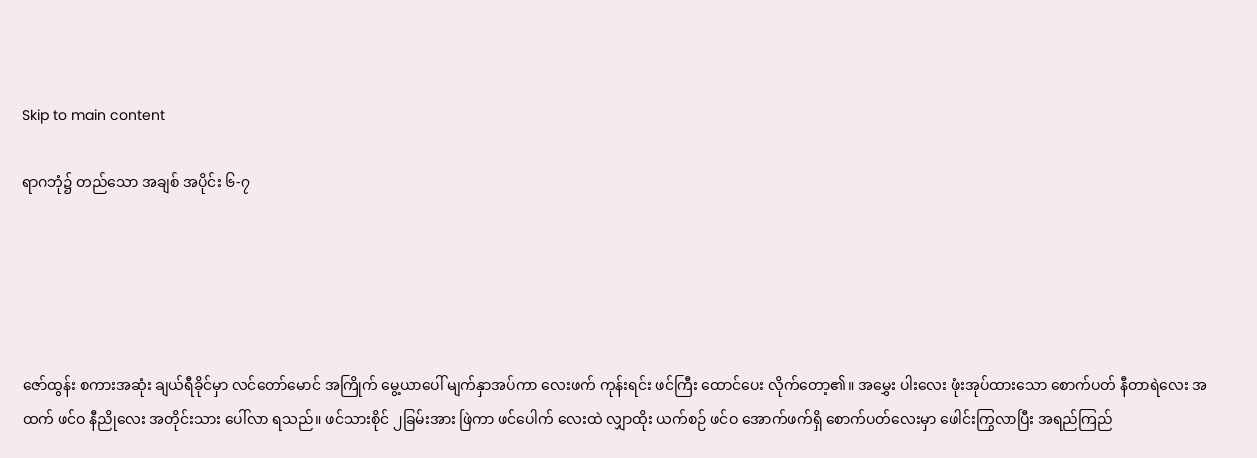Skip to main content

ရာဂဘုံ၌ တည်သော အချစ် အပိုင်း ၆-၇





ဇော်ထွန်း စကားအဆုံး ချယ်ရီခိုင်မှာ လင်တော်မောင် အကြိုက် မွေ့ယာပေါ် မျက်နှာအပ်ကာ လေးဖက် ကုန်းရင်း ဖင်ကြီး ထောင်ပေး လိုက်တော့၏။ အမွှေး ပါးလေး ဖုံးအုပ်ထားသော စောက်ပတ် နီတာရဲလေး အထက် ဖင်ဝ နီညိုလေး အတိုင်းသား ပေါ်လာ ရသည်။ ဖင်သားစိုင် ၂ခြမ်းအား ဖြဲကာ ဖင်ပေါက် လေးထဲ လျှာထိုး ယက်စဉ် ဖင်ဝ အောက်ဖက်ရှိ စောက်ပတ်လေးမှာ ဖေါင်းကြွလာပြီး အရည်ကြည်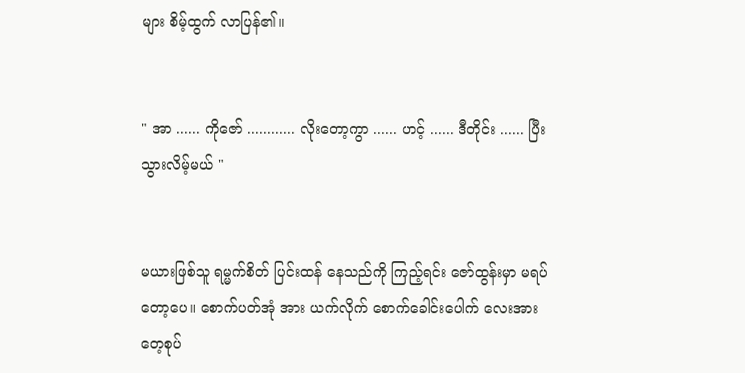များ စိမ့်ထွက် လာပြန်၏။


" အာ ...... ကိုဇော် ............ လိုးတော့ကွာ ...... ဟင့် ...... ဒီတိုင်း ...... ပြီးသွားလိမ့်မယ် "


မယားဖြစ်သူ ရမ္မက်စိတ် ပြင်းထန် နေသည်ကို ကြည့်ရင်း ဇော်ထွန်းမှာ မရပ်တော့ပေ။ စောက်ပတ်အုံ အား ယက်လိုက် စောက်ခေါင်းပေါက် လေးအား တေ့စုပ်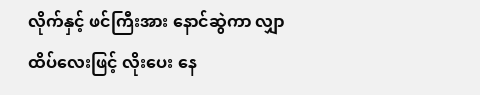လိုက်နှင့် ဖင်ကြီးအား နောင်ဆွဲကာ လျှာထိပ်လေးဖြင့် လိုးပေး နေ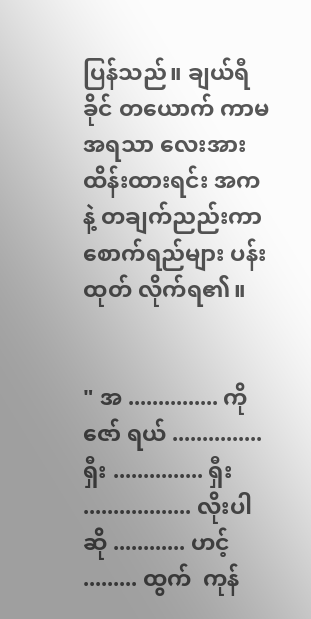ပြန်သည်။ ချယ်ရီခိုင် တယောက် ကာမ အရသာ လေးအား ထိန်းထားရင်း အကနဲ့ တချက်ညည်းကာ စောက်ရည်များ ပန်းထုတ် လိုက်ရ၏။


" အ ............... ကိုဇော် ရယ် ............... ရှီး ............... ရှီး .................. လိုးပါဆို ............ ဟင့် ......... ထွက်  ကုန်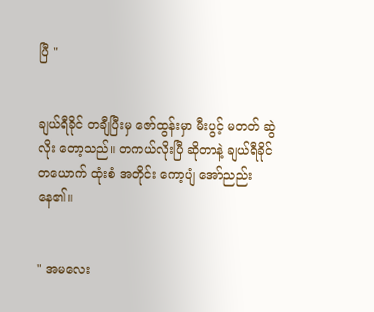ပြီ "


ချယ်ရီခိုင် တချီပြီးမှ ဇော်ထွန်းမှာ မီးပွင့် မတတ် ဆွဲလိုး တော့သည်။ တကယ်လိုးပြီ ဆိုတာနဲ့ ချယ်ရီခိုင် တယောက် ထုံးစံ အတိုင်း ကော့ပျံ အော်ညည်းနေ၏။


" အမလေး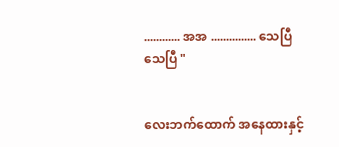............ အအ ............... သေပြီ သေပြီ "


လေးဘက်ထောက် အနေထားနှင့်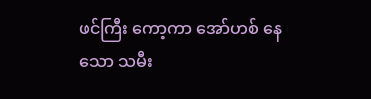ဖင်ကြီး ကော့ကာ အော်ဟစ် နေသော သမီး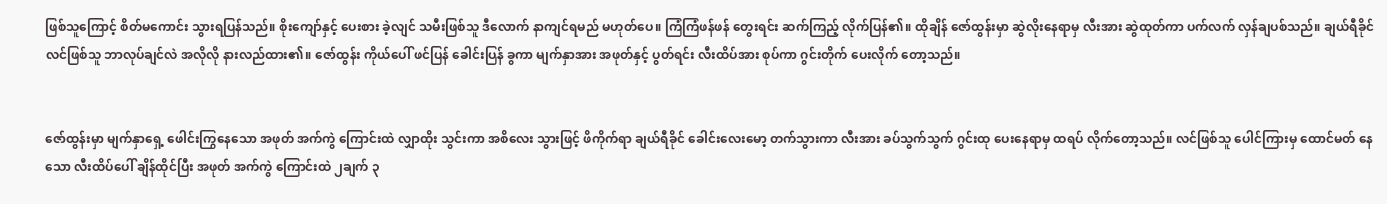ဖြစ်သူကြောင့် စိတ်မကောင်း သွားရပြန်သည်။ စိုးကျော်နှင့် ပေးစား ခဲ့လျင် သမီးဖြစ်သူ ဒီလောက် နာကျင်ရမည် မဟုတ်ပေ။ ကြံကြံဖန်ဖန် တွေးရင်း ဆက်ကြည့် လိုက်ပြန်၏။ ထိုချိန် ဇော်ထွန်းမှာ ဆွဲလိုးနေရာမှ လီးအား ဆွဲထုတ်ကာ ပက်လက် လှန်ချပစ်သည်။ ချယ်ရီခိုင် လင်ဖြစ်သူ ဘာလုပ်ချင်လဲ အလိုလို နားလည်ထား၏။ ဇော်ထွန်း ကိုယ်ပေါ် ဖင်ပြန် ခေါင်းပြန် ခွကာ မျက်နှာအား အဖုတ်နှင့် ပွတ်ရင်း လီးထိပ်အား စုပ်ကာ ဂွင်းတိုက် ပေးလိုက် တော့သည်။


ဇော်ထွန်းမှာ မျက်နှာရှေ့ ဖေါင်းကြွနေသော အဖုတ် အက်ကွဲ ကြောင်းထဲ လျှာထိုး သွင်းကာ အစိလေး သွားဖြင့် ဖိကိုက်ရာ ချယ်ရီခိုင် ခေါင်းလေးမော့ တက်သွားကာ လီးအား ခပ်သွက်သွက် ဂွင်းထု ပေးနေရာမှ ထရပ် လိုက်တော့သည်။ လင်ဖြစ်သူ ပေါင်ကြားမှ ထောင်မတ် နေသော လီးထိပ်ပေါ် ချိန်ထိုင်ပြီး အဖုတ် အက်ကွဲ ကြောင်းထဲ ၂ချက် ၃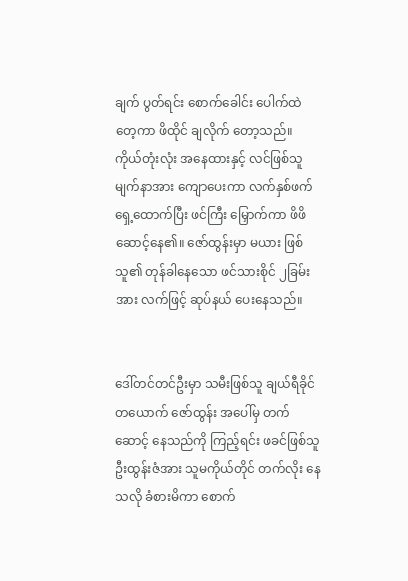ချက် ပွတ်ရင်း စောက်ခေါင်း ပေါက်ထဲ တေ့ကာ ဖိထိုင် ချလိုက် တော့သည်။ ကိုယ်တုံးလုံး အနေထားနှင့် လင်ဖြစ်သူ မျက်နာအား ကျောပေးကာ လက်နှစ်ဖက် ရှေ့ထောက်ပြီး ဖင်ကြီး မြှောက်ကာ ဖိဖိ ဆောင့်နေ၏။ ဇော်ထွန်းမှာ မယား ဖြစ်သူ၏ တုန်ခါနေသော ဖင်သားစိုင် ၂ခြမ်းအား လက်ဖြင့် ဆုပ်နယ် ပေးနေသည်။


ဒေါ်တင်တင်ဦးမှာ သမီးဖြစ်သူ ချယ်ရီခိုင် တယောက် ဇော်ထွန်း အပေါ်မှ တက်ဆောင့် နေသည်ကို ကြည့်ရင်း ဖခင်ဖြစ်သူ ဦးထွန်းဇံအား သူမကိုယ်တိုင် တက်လိုး နေသလို ခံစားမိကာ စောက်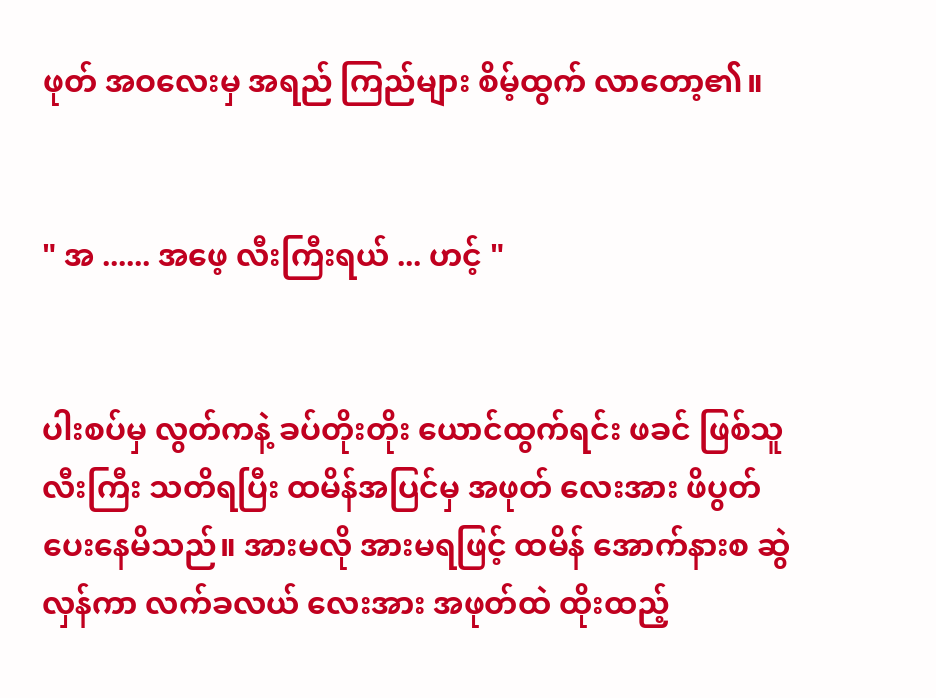ဖုတ် အဝလေးမှ အရည် ကြည်များ စိမ့်ထွက် လာတော့၏။


" အ ...... အဖေ့ လီးကြီးရယ် ... ဟင့် "


ပါးစပ်မှ လွတ်ကနဲ့ ခပ်တိုးတိုး ယောင်ထွက်ရင်း ဖခင် ဖြစ်သူ လီးကြီး သတိရပြီး ထမိန်အပြင်မှ အဖုတ် လေးအား ဖိပွတ် ပေးနေမိသည်။ အားမလို အားမရဖြင့် ထမိန် အောက်နားစ ဆွဲလှန်ကာ လက်ခလယ် လေးအား အဖုတ်ထဲ ထိုးထည့်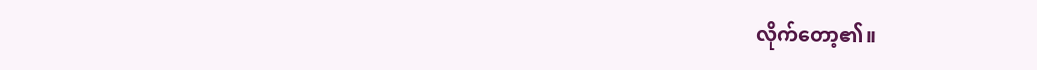လိုက်တော့၏။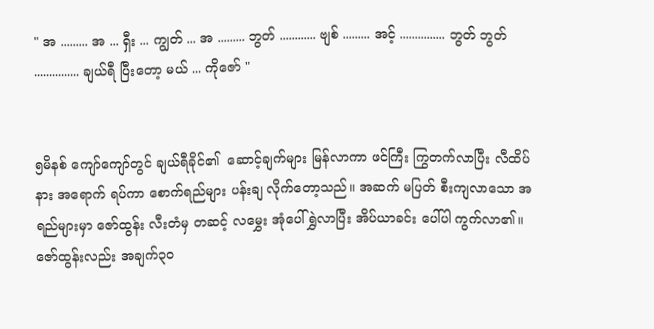" အ ......... အ ... ရှီး ... ကျွတ် ... အ ......... ဘွတ် ............ ဗျစ် ......... အင့် ............... ဘွတ် ဘွတ် ............... ချယ်ရီ ပြီးတော့ မယ် ... ကိုဇော် "


၅မိနစ် ကျော်ကျော်တွင် ချယ်ရီခိုင်၏  ဆောင့်ချက်များ မြန်လာကာ ဖင်ကြီး ကြွတက်လာပြီး လီထိပ်နား အရောက် ရပ်ကာ စောက်ရည်များ ပန်းချ လိုက်တော့သည်။ အဆက် မပြတ် စီးကျလာသော အရည်များမှာ ဇော်ထွန်း လီးတံမှ တဆင့် လမွှေး အုံပေါ် ရွှဲလာပြီး အိပ်ယာခင်း ပေါ်ပါ ကွက်လာ၏။ ဇော်ထွန်းလည်း အချက်၃၀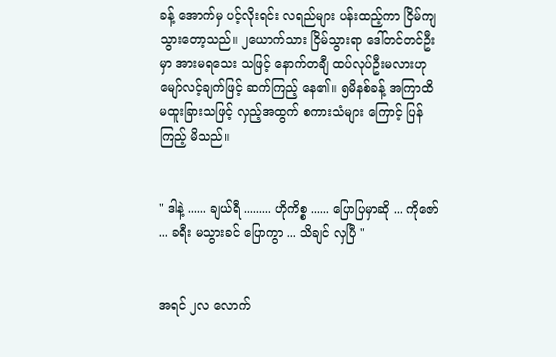ခန့် အောက်မှ ပင့်လိုးရင်း လရည်များ ပန်းထည့်ကာ ငြိမ်ကျ သွားတော့သည်။ ၂ယောက်သား ငြိမ်သွားရာ ဒေါ်တင်တင်ဦးမှာ အားမရသေး သဖြင့် နောက်တချီ ထပ်လုပ်ဦးမလားဟု မျော်လင့်ချက်ဖြင့် ဆက်ကြည့် နေ၏။ ၅မိနစ်ခန့် အကြာထိ မထူးခြားသဖြင့် လှည့်အထွက် စကားသံများ ကြောင့် ပြန်ကြည့် မိသည်။


" ဒါနဲ့ ...... ချယ်ရီ ......... ဟိုကိစ္စ ...... ပြောပြမှာဆို ... ကိုဇော် ... ခရီး မသွားခင် ပြောကွာ ... သိချင် လှပြီ "


အရင် ၂လ လောက်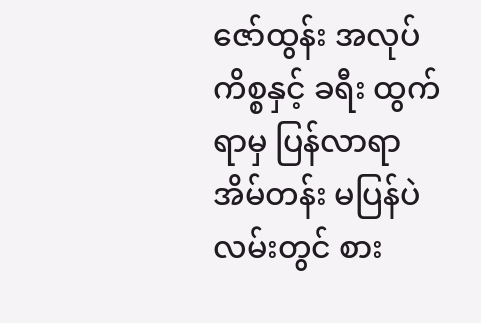ဇော်ထွန်း အလုပ်ကိစ္စနှင့် ခရီး ထွက်ရာမှ ပြန်လာရာ အိမ်တန်း မပြန်ပဲ လမ်းတွင် စား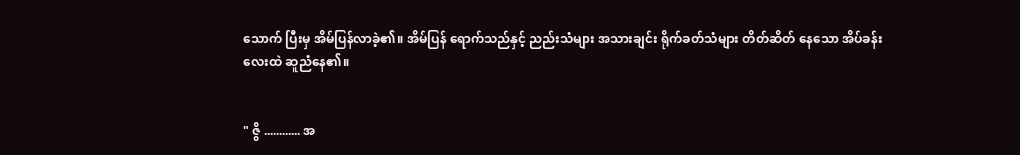သောက် ပြီးမှ အိမ်ပြန်လာခဲ့၏။ အိမ်ပြန် ရောက်သည်နှင့် ညည်းသံများ အသားချင်း ရိုက်ခတ်သံများ တိတ်ဆိတ် နေသော အိပ်ခန်းလေးထဲ ဆူညံနေ၏။


" ဇွိ ............ အ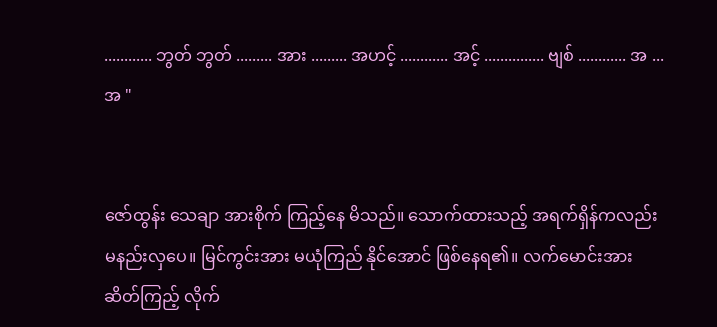............ ဘွတ် ဘွတ် ......... အား ......... အဟင့် ............ အင့် ............... ဗျစ် ............ အ ... အ "


ဇော်ထွန်း သေချာ အားစိုက် ကြည့်နေ မိသည်။ သောက်ထားသည့် အရက်ရှိန်ကလည်း မနည်းလှပေ။ မြင်ကွင်းအား မယုံကြည် နိုင်အောင် ဖြစ်နေရ၏။ လက်မောင်းအား ဆိတ်ကြည့် လိုက်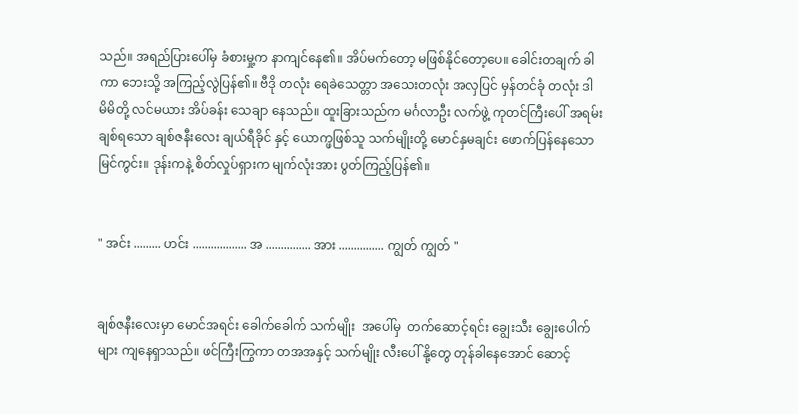သည်။ အရည်ပြားပေါ်မှ ခံစားမှု့က နာကျင်နေ၏။ အိပ်မက်တော့ မဖြစ်နိုင်တော့ပေ။ ခေါင်းတချက် ခါကာ ဘေးသို့ အကြည့်လွဲပြန်၏။ ဗီဒို တလုံး ရေခဲသေတ္တာ အသေးတလုံး အလှပြင် မှန်တင်ခုံ တလုံး ဒါ မိမိတို့ လင်မယား အိပ်ခန်း သေချာ နေသည်။ ထူးခြားသည်က မင်္ဂလာဦး လက်ဖွဲ့ ကုတင်ကြီးပေါ် အရမ်း ချစ်ရသော ချစ်ဇနီးလေး ချယ်ရီခိုင် နှင့် ယောက္ဖဖြစ်သူ သက်မျိုးတို့ မောင်နှမချင်း ဖောက်ပြန်နေသော မြင်ကွင်း။ ဒုန်းကနဲ့ စိတ်လှုပ်ရှားက မျက်လုံးအား ပွတ်ကြည့်ပြန်၏။


" အင်း ......... ဟင်း .................. အ ............... အား ............... ကျွတ် ကျွတ် "


ချစ်ဇနီးလေးမှာ မောင်အရင်း ခေါက်ခေါက် သက်မျိုး  အပေါ်မှ  တက်ဆောင့်ရင်း ချွေးသီး ချွေးပေါက်များ ကျနေရှာသည်။ ဖင်ကြီးကြွကာ တအအနှင့် သက်မျိုး လီးပေါ် နို့တွေ တုန်ခါနေအောင် ဆောင့်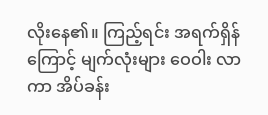လိုးနေ၏။ ကြည့်ရင်း အရက်ရှိန်ကြောင့် မျက်လုံးများ ဝေဝါး လာကာ အိပ်ခန်း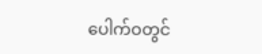ပေါက်ဝတွင်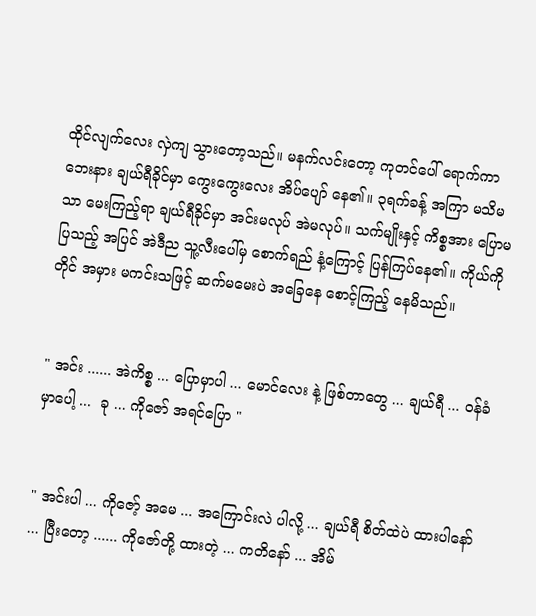ထိုင်လျက်လေး လှဲကျ သွားတော့သည်။ မနက်လင်းတော့ ကုတင်ပေါ် ရောက်ကာ ဘေးနား ချယ်ရီခိုင်မှာ ကွေးကွေးလေး အိပ်ပျော် နေ၏။ ၃ရက်ခန့် အကြာ မသိမသာ မေးကြည့်ရာ ချယ်ရီခိုင်မှာ အင်းမလုပ် အဲမလုပ်။ သက်မျိုးနှင့် ကိစ္စအား ပြောမပြသည့် အပြင် အဲဒီည သူ့လီးပေါ်မှ စောက်ရည် နံ့ကြောင့် ပြန်ကြပ်နေ၏။ ကိုယ်ကိုတိုင် အမှား မကင်းသဖြင့် ဆက်မမေးပဲ အခြေနေ စောင့်ကြည့် နေမိသည်။


" အင်း ...... အဲကိစ္စ ... ပြောမှာပါ ... မောင်လေး နဲ့ ဖြစ်တာတွေ ... ချယ်ရီ ... ဝန်ခံမှာပေါ့ ...  ခု ... ကိုဇော် အရင်ပြော "


" အင်းပါ ... ကိုဇော့် အမေ ... အကြောင်းလဲ ပါလို့ ... ချယ်ရီ စိတ်ထဲပဲ ထားပါနော် ... ပြီးတော့ ...... ကိုဇော်တို့ ထားတဲ့ ... ကတိနော် ... အိမ်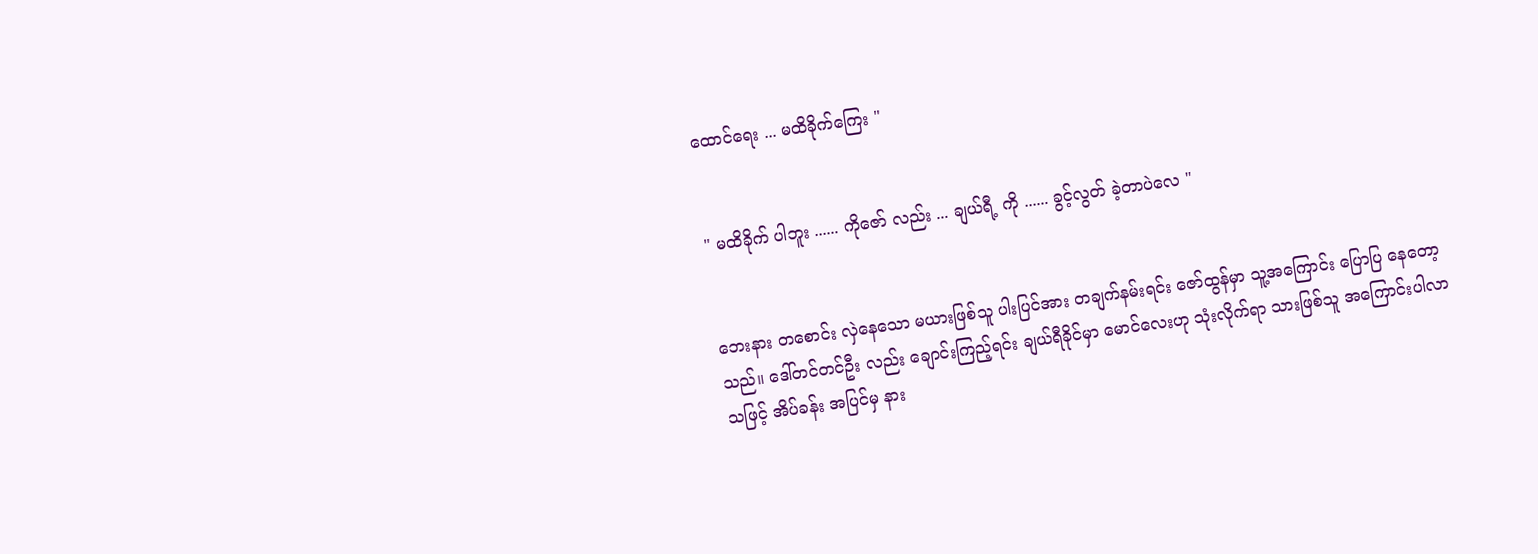ထောင်ရေး ... မထိခိုက်ကြေး "


" မထိခိုက် ပါဘူး ...... ကိုဇော် လည်း ... ချယ်ရီ့ ကို ...... ခွင့်လွတ် ခဲ့တာပဲလေ "


ဘေးနား တစောင်း လှဲနေသော မယားဖြစ်သူ ပါးပြင်အား တချက်နမ်းရင်း ဇော်ထွန်မှာ သူ့အကြောင်း ပြောပြ နေတော့သည်။ ဒေါ်တင်တင်ဦး လည်း ချောင်းကြည့်ရင်း ချယ်ရီခိုင်မှာ မောင်လေးဟု သုံးလိုက်ရာ သားဖြစ်သူ အကြောင်းပါလာ သဖြင့် အိပ်ခန်း အပြင်မှ နား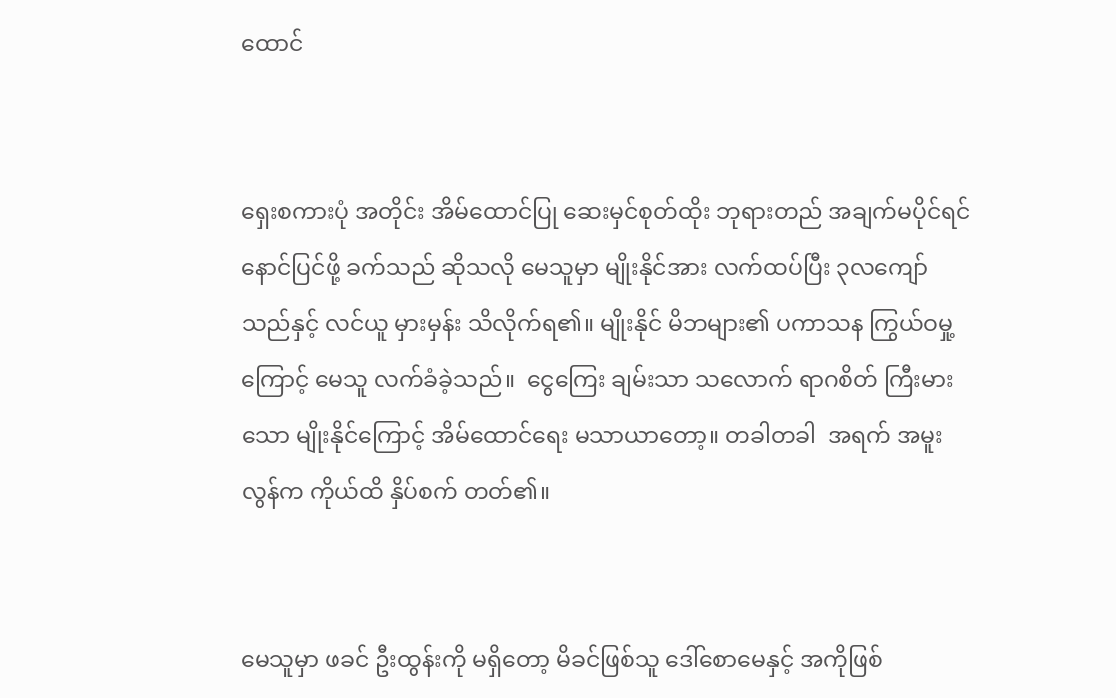ထောင်


ရှေးစကားပုံ အတိုင်း အိမ်ထောင်ပြု ဆေးမှင်စုတ်ထိုး ဘုရားတည် အချက်မပိုင်ရင် နောင်ပြင်ဖို့ ခက်သည် ဆိုသလို မေသူမှာ မျိုးနိုင်အား လက်ထပ်ပြီး ၃လကျော်သည်နှင့် လင်ယူ မှားမှန်း သိလိုက်ရ၏။ မျိုးနိုင် မိဘများ၏ ပကာသန ကြွယ်ဝမှု့ကြောင့် မေသူ လက်ခံခဲ့သည်။  ငွေကြေး ချမ်းသာ သလောက် ရာဂစိတ် ကြီးမားသော မျိုးနိုင်ကြောင့် အိမ်ထောင်ရေး မသာယာတော့။ တခါတခါ  အရက် အမူးလွန်က ကိုယ်ထိ နှိပ်စက် တတ်၏။


မေသူမှာ ဖခင် ဦးထွန်းကို မရှိတော့ မိခင်ဖြစ်သူ ဒေါ်စောမေနှင့် အကိုဖြစ်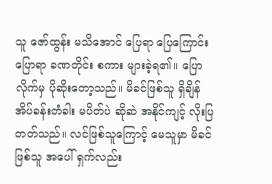သူ ဇော်ထွန်း မသိအောင် ပြေရာ ပြေကြောင်း ပြောရာ ခဏတိုင်း စကား များခဲ့ရ၏။ ပြောလိုက်မှ ပိုဆိုးတော့သည်။ မိခင်ဖြစ်သူ ရှိချိန် အိပ်ခန်းတံခါး မပိတ်ပဲ ဆိုဆဲ အနိုင်ကျင့် လိုးပြတတ်သည်။ လင်ဖြစ်သူကြောင့် မေသူမှာ မိခင်ဖြစ်သူ အပေါ် ရှက်လည်း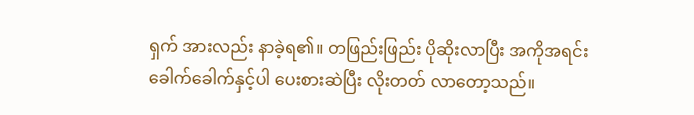ရှက် အားလည်း နာခဲ့ရ၏။ တဖြည်းဖြည်း ပိုဆိုးလာပြီး အကိုအရင်း ခေါက်ခေါက်နှင့်ပါ ပေးစားဆဲပြီး လိုးတတ် လာတော့သည်။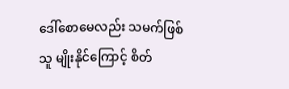ဒေါ်စောမေလည်း သမက်ဖြစ်သူ မျိုးနိုင်ကြောင့် စိတ်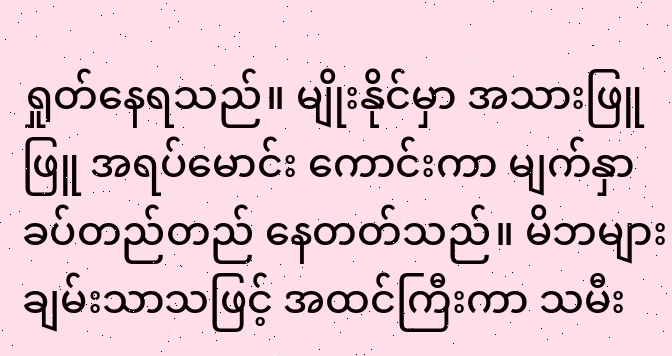ရှုတ်နေရသည်။ မျိုးနိုင်မှာ အသားဖြူဖြူ အရပ်မောင်း ကောင်းကာ မျက်နှာ ခပ်တည်တည် နေတတ်သည်။ မိဘများ ချမ်းသာသဖြင့် အထင်ကြီးကာ သမီး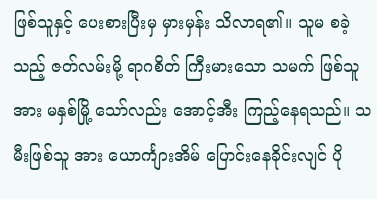ဖြစ်သူနှင့် ပေးစားပြီးမှ မှားမှန်း သိလာရ၏။ သူမ စခဲ့သည့် ဇတ်လမ်းမို့ ရာဂစိတ် ကြီးမားသော သမက် ဖြစ်သူအား မနှစ်မြို့ သော်လည်း အောင့်အီး ကြည့်နေရသည်။ သမီးဖြစ်သူ အား ယောင်္ကျားအိမ် ပြောင်းနေခိုင်းလျင် ပို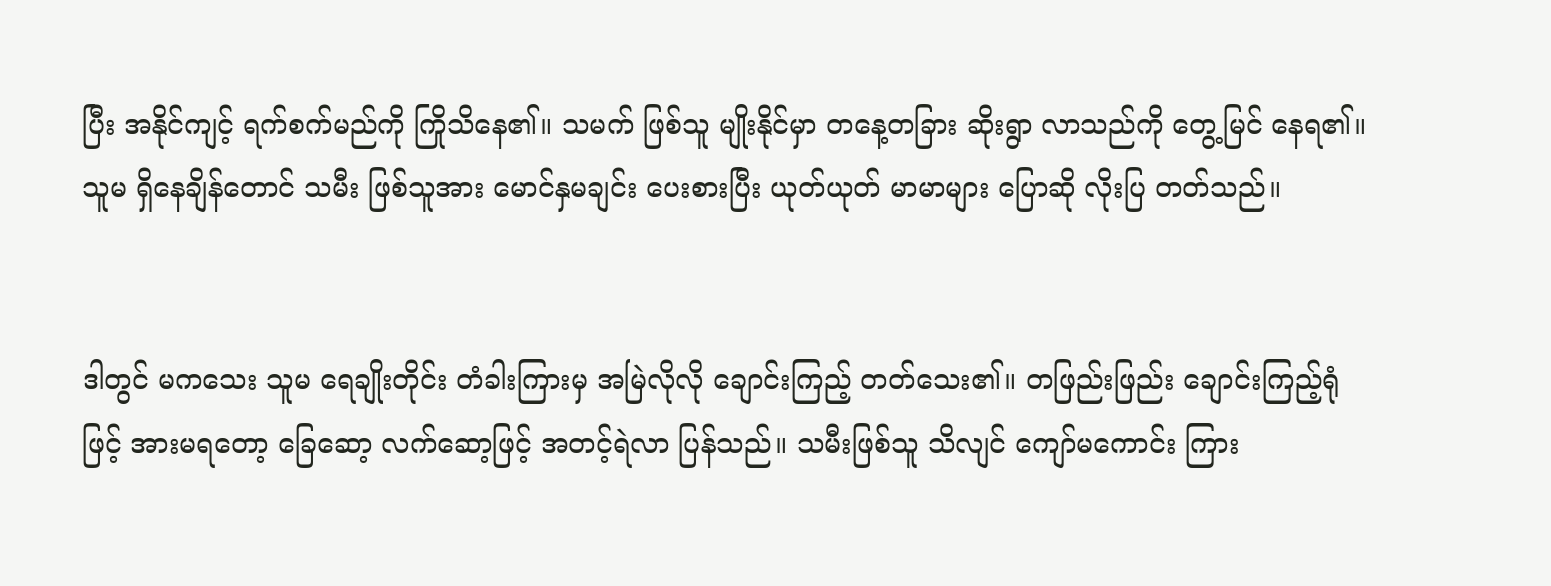ပြီး အနိုင်ကျင့် ရက်စက်မည်ကို ကြိုသိနေ၏။ သမက် ဖြစ်သူ မျိုးနိုင်မှာ တနေ့တခြား ဆိုးရွာ လာသည်ကို တွေ့မြင် နေရ၏။ သူမ ရှိနေချိန်တောင် သမီး ဖြစ်သူအား မောင်နှမချင်း ပေးစားပြီး ယုတ်ယုတ် မာမာများ ပြောဆို လိုးပြ တတ်သည်။


ဒါတွင် မကသေး သူမ ရေချိုးတိုင်း တံခါးကြားမှ အမြဲလိုလို ချောင်းကြည့် တတ်သေး၏။ တဖြည်းဖြည်း ချောင်းကြည့်ရုံဖြင့် အားမရတော့ ခြေဆော့ လက်ဆော့ဖြင့် အတင့်ရဲလာ ပြန်သည်။ သမီးဖြစ်သူ သိလျင် ကျော်မကောင်း ကြား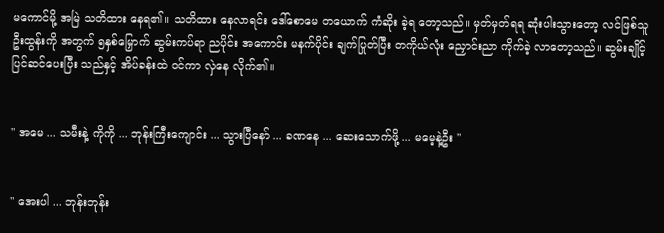မကောင်မို့ အမြဲ သတိထား နေရ၏။ သတိထား နေလာရင်း ဒေါ်စောမေ တယောက် ကံဆိုး ခဲ့ရ တော့သည်။ မှတ်မှတ်ရရ ဆုံးပါးသွားတော့ လင်ဖြစ်သူ ဦးထွန်းကို အတွက် ၅နှစ်မြှောက် ဆွမ်းကပ်ရာ ညပိုင်း အကောင်း မနက်ပိုင်း ချက်ပြုတ်ပြီး တကိုယ်လုံး ညှောင်းညာ ကိုက်ခဲ့ လာတော့သည်။ ဆွမ်းချိုင့် ပြင်ဆင်ပေးပြီး သည်နှင့် အိပ်ခန်းထဲ ဝင်ကာ လှဲနေ လိုက်၏။


" အမေ ... သမီးနဲ့ ကိုကို ... ဘုန်းကြီးကျောင်း ... သွားပြီနော် ... ခဏနေ ... ဆေးသောက်ဖို့ ... မမေ့နဲ့ဦး "


" အေးပါ ... ဘုန်းဘုန်း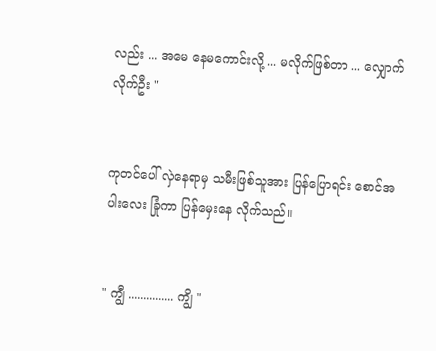လည်း ... အမေ နေမကောင်းလို့ ... မလိုက်ဖြစ်တာ ... လျှောက်လိုက်ဦး "


ကုတင်ပေါ် လှဲနေရာမှ သမီးဖြစ်သူအား ပြန်ပြောရင်း စောင်အပါးလေး ခြုံကာ ပြန်မှေးနေ လိုက်သည်။


" ကျွီ ............... ကျွိ "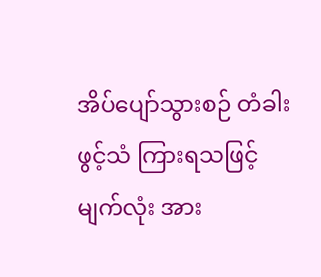အိပ်ပျော်သွားစဉ် တံခါးဖွင့်သံ ကြားရသဖြင့် မျက်လုံး အား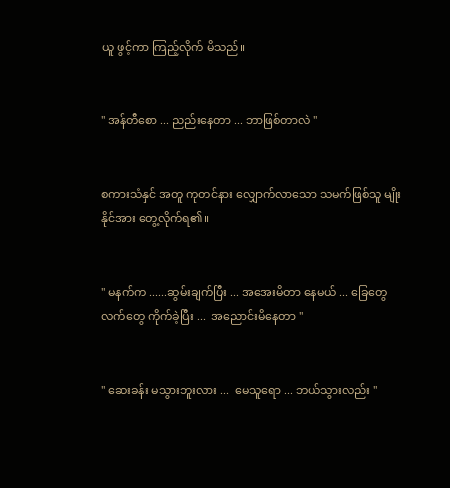ယူ ဖွင့်ကာ ကြည့်လိုက် မိသည်။


" အန်တီစော ... ညည်းနေတာ ... ဘာဖြစ်တာလဲ "


စကားသံနှင် အတူ ကုတင်နား လျှောက်လာသော သမက်ဖြစ်သူ မျိုးနိုင်အား တွေ့လိုက်ရ၏။


" မနက်က ......ဆွမ်းချက်ပြီး ... အအေးမိတာ နေမယ် ... ခြေတွေလက်တွေ ကိုက်ခဲ့ပြီး ...  အညောင်းမိနေတာ "


" ဆေးခန်း မသွားဘူးလား ...  မေသူရော ... ဘယ်သွားလည်း "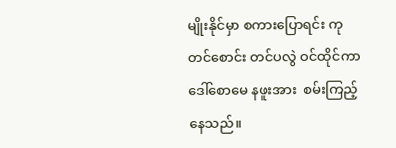မျိုးနိုင်မှာ စကားပြောရင်း ကုတင်စောင်း တင်ပလွဲ ဝင်ထိုင်ကာ ဒေါ်စောမေ နဖူးအား  စမ်းကြည့် နေသည်။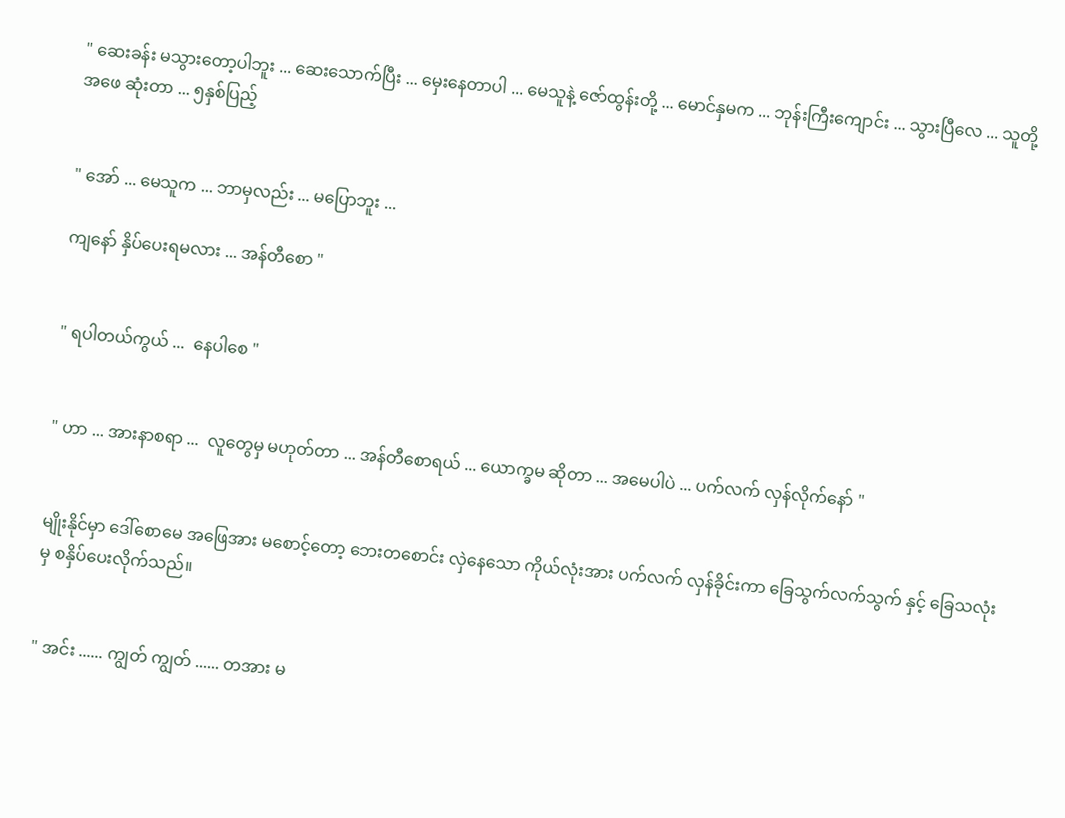" ဆေးခန်း မသွားတော့ပါဘူး ... ဆေးသောက်ပြီး ... မှေးနေတာပါ ... မေသူနဲ့ ဇော်ထွန်းတို့ ... မောင်နှမက ... ဘုန်းကြီးကျောင်း ... သွားပြီလေ ... သူတို့အဖေ ဆုံးတာ ... ၅နှစ်ပြည့်


" အော် ... မေသူက ... ဘာမှလည်း ... မပြောဘူး ...

ကျနော် နှိပ်ပေးရမလား ... အန်တီစော "


" ရပါတယ်ကွယ် ...  နေပါစေ "


" ဟာ ... အားနာစရာ ...  လူတွေမှ မဟုတ်တာ ... အန်တီစောရယ် ... ယောက္ခမ ဆိုတာ ... အမေပါပဲ ... ပက်လက် လှန်လိုက်နော် "


မျိုးနိုင်မှာ ဒေါ်စောမေ အဖြေအား မစောင့်တော့ ဘေးတစောင်း လှဲနေသော ကိုယ်လုံးအား ပက်လက် လှန်ခိုင်းကာ ခြေသွက်လက်သွက် နှင့် ခြေသလုံးမှ စနှိပ်ပေးလိုက်သည်။


" အင်း ...... ကျွတ် ကျွတ် ...... တအား မ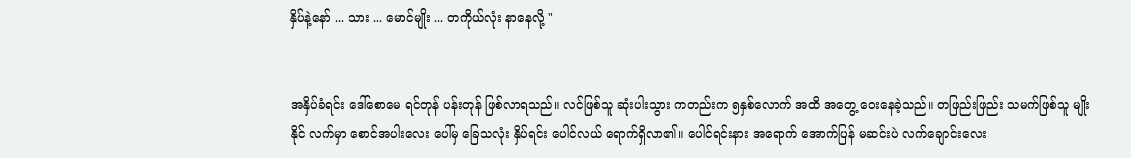နှိပ်နဲ့နော် ... သား ... မောင်မျိုး ... တကိုယ်လုံး နာနေလို့ "


အနှိပ်ခံရင်း ဒေါ်စောမေ ရင်တုန် ပန်းတုန် ဖြစ်လာရသည်။ လင်ဖြစ်သူ ဆုံးပါးသွား ကတည်းက ၅နှစ်လောက် အထိ အတွေ့ ဝေးနေခဲ့သည်။ တဖြည်းဖြည်း သမက်ဖြစ်သူ မျိုးနိုင် လက်မှာ စောင်အပါးလေး ပေါ်မှ ခြေသလုံး နှိပ်ရင်း ပေါင်လယ် ရောက်ရှိလာ၏။ ပေါင်ရင်းနား အရောက် အောက်ပြန် မဆင်းပဲ လက်ချောင်းလေး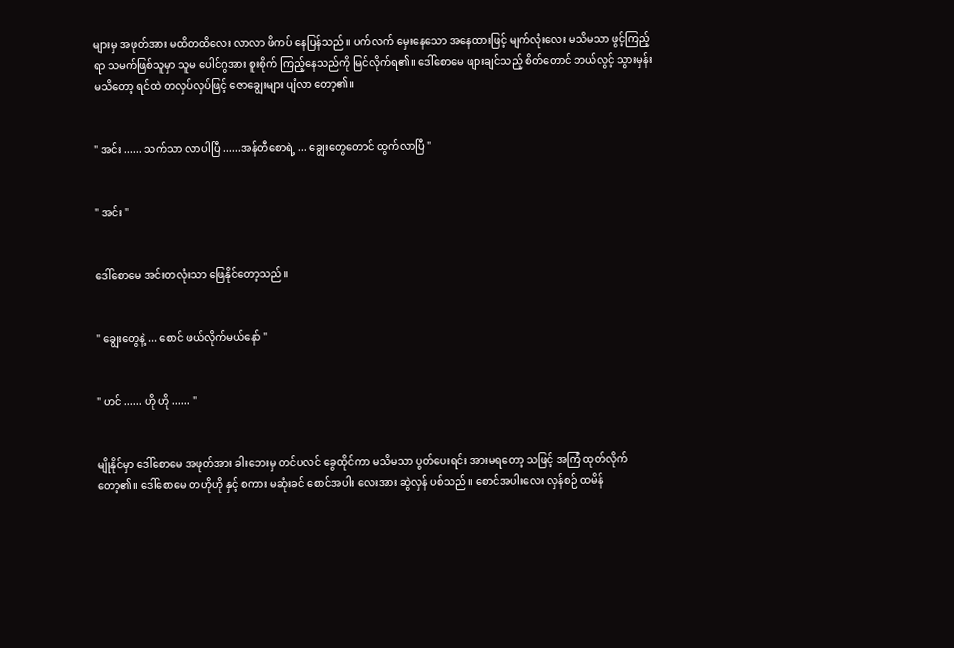များမှ အဖုတ်အား မထိတထိလေး လာလာ ဖိကပ် နေပြန်သည်။ ပက်လက် မှေးနေသော အနေထားဖြင့် မျက်လုံးလေး မသိမသာ ဖွင့်ကြည့်ရာ သမက်ဖြစ်သူမှာ သူမ ပေါင်ဂွအား စူးစိုက် ကြည့်နေသည်ကို မြင်လိုက်ရ၏။ ဒေါ်စောမေ ဖျားချင်သည့် စိတ်တောင် ဘယ်လွင့် သွားမှန်း မသိတော့ ရင်ထဲ တလှပ်လှပ်ဖြင့် ဇောချွေးများ ပျံလာ တော့၏။


" အင်း ...... သက်သာ လာပါပြီ ......အန်တီစောရဲ့ ... ချွေးတွေတောင် ထွက်လာပြီ "


" အင်း "


ဒေါ်စောမေ အင်းတလုံးသာ ဖြေနိုင်တော့သည်။


" ချွေးတွေနဲ့ ... စောင် ဖယ်လိုက်မယ်နော် "


" ဟင် ...... ဟို ဟို ...... "


မျိုနိုင်မှာ ဒေါ်စောမေ အဖုတ်အား ခါးဘေးမှ တင်ပလင် ခွေထိုင်ကာ မသိမသာ ပွတ်ပေးရင်း အားမရတော့ သဖြင့် အကြံ ထုတ်လိုက်တော့၏။ ဒေါ်စောမေ တဟိုဟို နှင့် စကား မဆုံးခင် စောင်အပါး လေးအား ဆွဲလှန် ပစ်သည်။ စောင်အပါးလေး လှန်စဉ် ထမိန်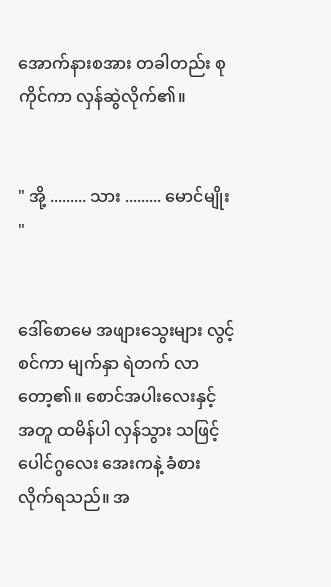အောက်နားစအား တခါတည်း စုကိုင်ကာ လှန်ဆွဲလိုက်၏။


" အို့ ......... သား ......... မောင်မျိုး "


ဒေါ်စောမေ အဖျားသွေးများ လွင့်စင်ကာ မျက်နှာ ရဲတက် လာတော့၏။ စောင်အပါးလေးနှင့် အတူ ထမိန်ပါ လှန်သွား သဖြင့် ပေါင်ဂွလေး အေးကနဲ့ ခံစား လိုက်ရသည်။ အ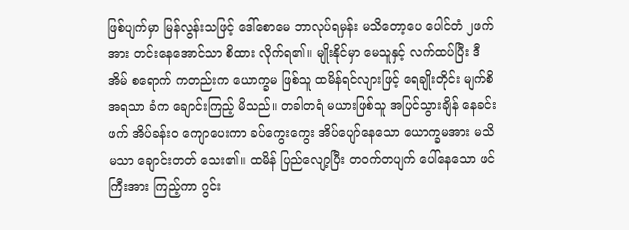ဖြစ်ပျက်မှာ မြန်လွန်းသဖြင့် ဒေါ်စောမေ ဘာလုပ်ရမှန်း မသိတော့ပေ ပေါင်တံ ၂ဖက်အား တင်းနေအောင်သာ စိထား လိုက်ရ၏။ မျိုးနိုင်မှာ မေသူနှင့် လက်ထပ်ပြီး ဒီအိမ် စရောက် ကတည်းက ယောက္ခမ ဖြစ်သူ ထမိန်ရင်လျားဖြင့် ရေချိုးတိုင်း မျက်စိ အရသာ ခံက ချောင်းကြည့် မိသည်။ တခါတရံ မယားဖြစ်သူ အပြင်သွားချိန် နေခင်းဖက် အိပ်ခန်းဝ ကျောပေးကာ ခပ်ကွေးကွေး အိပ်ပျော်နေသော ယောက္ခမအား မသိမသာ ချောင်းတတ် သေး၏။ ထမိန် ပြည်လျော့ပြီး တဝက်တပျက် ပေါ်နေသော ဖင်ကြီးအား ကြည့်ကာ ဂွင်း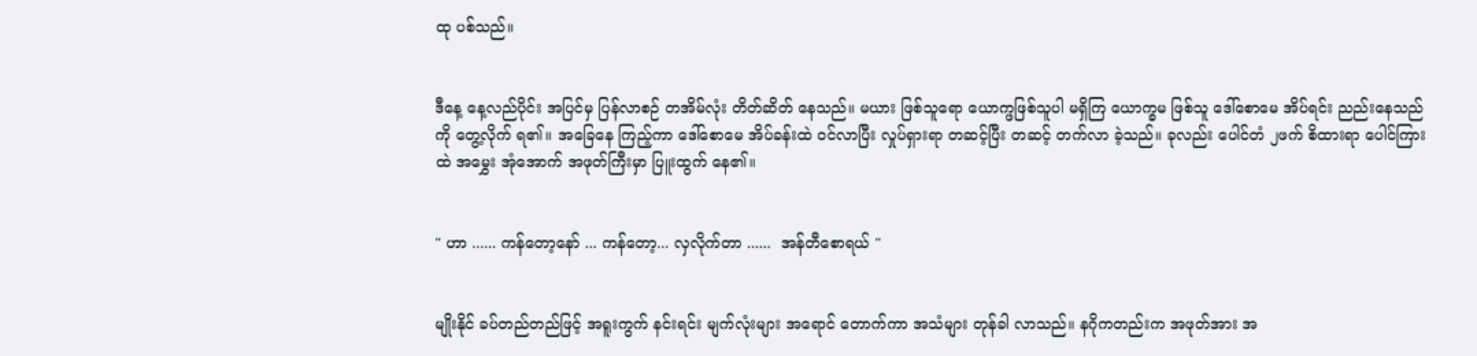ထု ပစ်သည်။


ဒီနေ့ နေ့လည်ပိုင်း အပြင်မှ ပြန်လာစဉ် တအိမ်လုံး တိတ်ဆိတ် နေသည်။ မယား ဖြစ်သူရော ယောက္ဖဖြစ်သူပါ မရှိကြ ယောက္ခမ ဖြစ်သူ ဒေါ်စောမေ အိပ်ရင်း ညည်းနေသည်ကို တွေ့လိုက် ရ၏။ အခြေနေ ကြည့်ကာ ဒေါ်စောမေ အိပ်ခန်းထဲ ဝင်လာပြီး လှုပ်ရှားရာ တဆင့်ပြီး တဆင့် တက်လာ ခဲ့သည်။ ခုလည်း ပေါင်တံ ၂ဖက် စိထားရာ ပေါင်ကြားထဲ အမွှေး အုံအောက် အဖုတ်ကြီးမှာ ပြူးထွက် နေ၏။


" ဟာ ...... ကန်တော့နော် ... ကန်တော့... လှလိုက်တာ ......  အန်တီစောရယ် "


မျိုးနိုင် ခပ်တည်တည်ဖြင့် အရူးကွက် နင်းရင်း မျက်လုံးများ အရောင် တောက်ကာ အသံများ တုန်ခါ လာသည်။ နဂိုကတည်းက အဖုတ်အား အ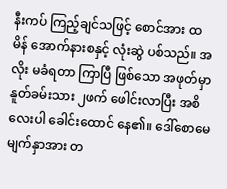နီးကပ် ကြည့်ချင်သဖြင့် စောင်အား ထမိန် အောက်နားစနှင့် လုံးဆွဲ ပစ်သည်။ အလိုး မခံရတာ ကြာပြီ ဖြစ်သော အဖုတ်မှာ နူတ်ခမ်းသား ၂ဖက် ဖေါင်းလာပြီး အစိလေးပါ ခေါင်းထောင် နေ၏။ ဒေါ်စောမေ မျက်နှာအား တ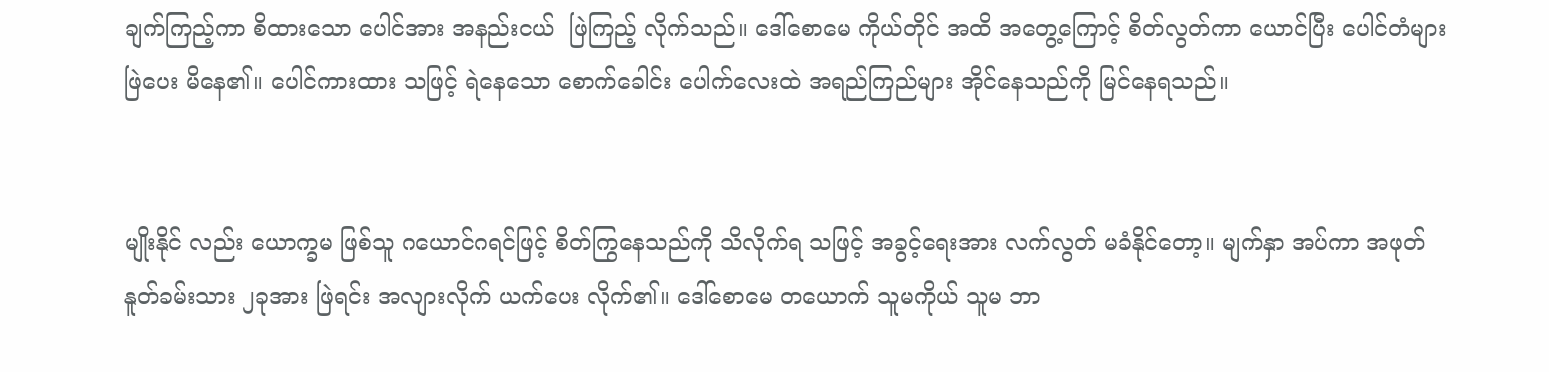ချက်ကြည့်ကာ စိထားသော ပေါင်အား အနည်းငယ်  ဖြဲကြည့် လိုက်သည်။ ဒေါ်စောမေ ကိုယ်တိုင် အထိ အတွေ့ကြောင့် စိတ်လွတ်ကာ ယောင်ပြီး ပေါင်တံများ ဖြဲပေး မိနေ၏။ ပေါင်ကားထား သဖြင့် ရဲနေသော စောက်ခေါင်း ပေါက်လေးထဲ အရည်ကြည်များ အိုင်နေသည်ကို မြင်နေရသည်။


မျိုးနိုင် လည်း ယောက္ခမ ဖြစ်သူ ဂယောင်ဂရင်ဖြင့် စိတ်ကြွနေသည်ကို သိလိုက်ရ သဖြင့် အခွင့်ရေးအား လက်လွတ် မခံနိုင်တော့။ မျက်နှာ အပ်ကာ အဖုတ် နူတ်ခမ်းသား ၂ခုအား ဖြဲရင်း အလျားလိုက် ယက်ပေး လိုက်၏။ ဒေါ်စောမေ တယောက် သူမကိုယ် သူမ ဘာ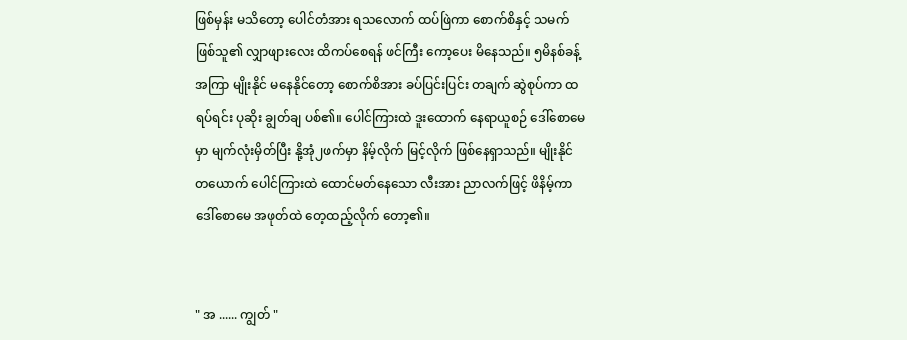ဖြစ်မှန်း မသိတော့ ပေါင်တံအား ရသလောက် ထပ်ဖြဲကာ စောက်စိနှင့် သမက်ဖြစ်သူ၏ လျှာဖျားလေး ထိကပ်စေရန် ဖင်ကြီး ကော့ပေး မိနေသည်။ ၅မိနစ်ခန့် အကြာ မျိုးနိုင် မနေနိုင်တော့ စောက်စိအား ခပ်ပြင်းပြင်း တချက် ဆွဲစုပ်ကာ ထရပ်ရင်း ပုဆိုး ချွတ်ချ ပစ်၏။ ပေါင်ကြားထဲ ဒူးထောက် နေရာယူစဉ် ဒေါ်စောမေ မှာ မျက်လုံးမှိတ်ပြီး နို့အုံ၂ဖက်မှာ နိမ့်လိုက် မြင့်လိုက် ဖြစ်နေရှာသည်။ မျိုးနိုင် တယောက် ပေါင်ကြားထဲ ထောင်မတ်နေသော လီးအား ညာလက်ဖြင့် ဖိနိမ့်ကာ ဒေါ်စောမေ အဖုတ်ထဲ တေ့ထည့်လိုက် တော့၏။


" အ ...... ကျွတ် "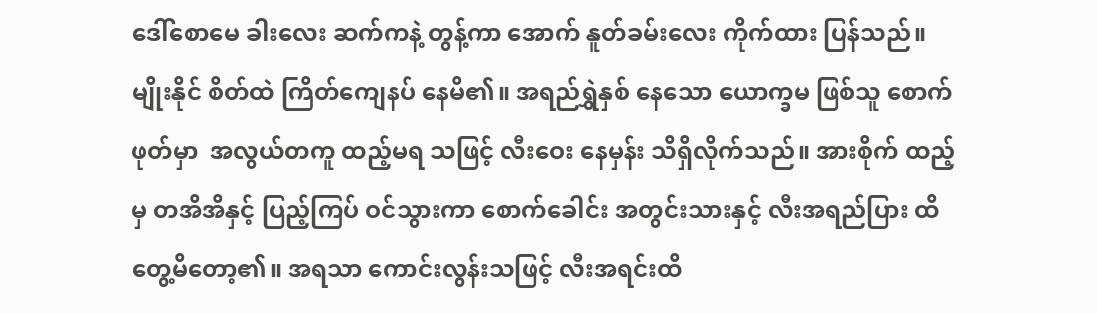ဒေါ်စောမေ ခါးလေး ဆက်ကနဲ့ တွန့်ကာ အောက် နူတ်ခမ်းလေး ကိုက်ထား ပြန်သည်။ မျိုးနိုင် စိတ်ထဲ ကြိတ်ကျေနပ် နေမိ၏။ အရည်ရွှဲနှစ် နေသော ယောက္ခမ ဖြစ်သူ စောက်ဖုတ်မှာ  အလွယ်တကူ ထည့်မရ သဖြင့် လီးဝေး နေမှန်း သိရှိလိုက်သည်။ အားစိုက် ထည့်မှ တအိအိနှင့် ပြည့်ကြပ် ဝင်သွားကာ စောက်ခေါင်း အတွင်းသားနှင့် လီးအရည်ပြား ထိတွေ့မိတော့၏။ အရသာ ကောင်းလွန်းသဖြင့် လီးအရင်းထိ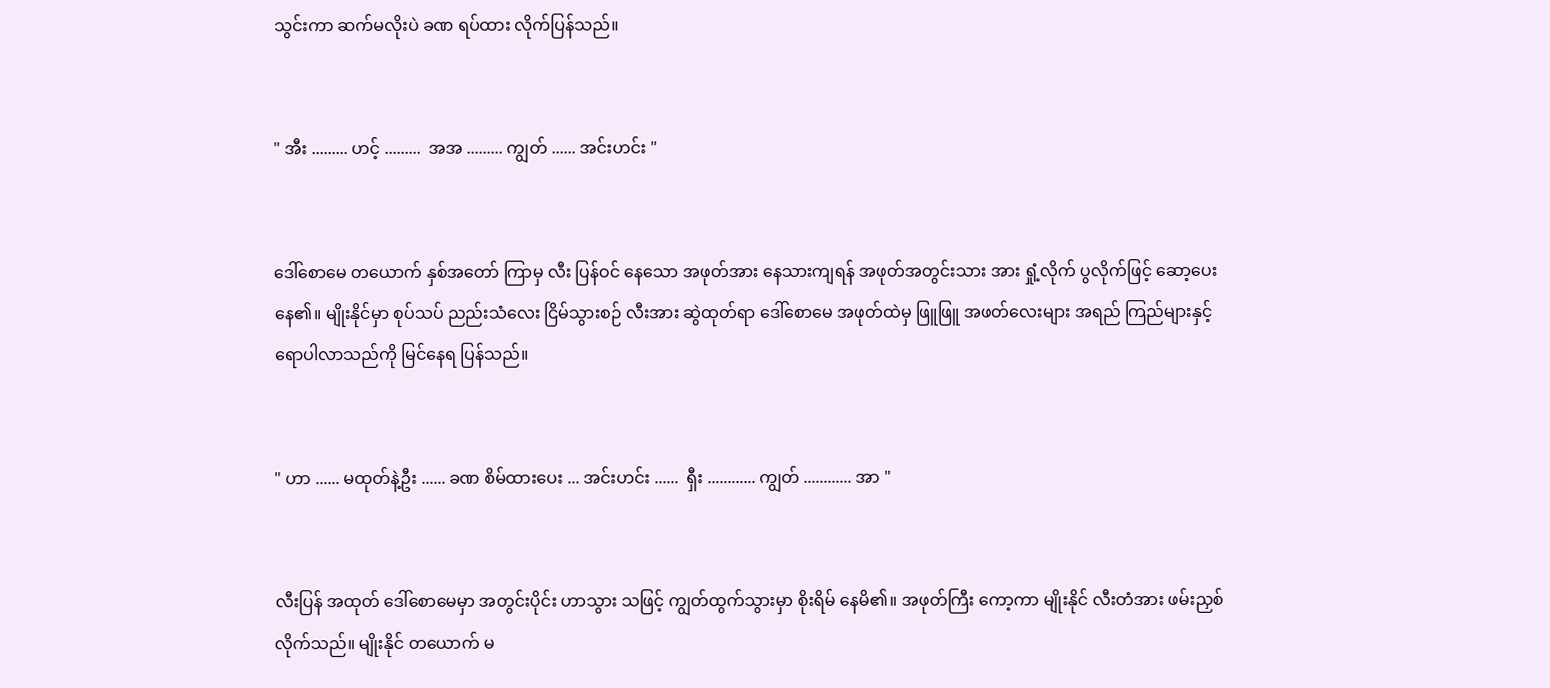သွင်းကာ ဆက်မလိုးပဲ ခဏ ရပ်ထား လိုက်ပြန်သည်။


" အီး ......... ဟင့် .........  အအ ......... ကျွတ် ...... အင်းဟင်း "


ဒေါ်စောမေ တယောက် နှစ်အတော် ကြာမှ လီး ပြန်ဝင် နေသော အဖုတ်အား နေသားကျရန် အဖုတ်အတွင်းသား အား ရှုံ့လိုက် ပွလိုက်ဖြင့် ဆော့ပေး နေ၏။ မျိုးနိုင်မှာ စုပ်သပ် ညည်းသံလေး ငြိမ်သွားစဉ် လီးအား ဆွဲထုတ်ရာ ဒေါ်စောမေ အဖုတ်ထဲမှ ဖြူဖြူ အဖတ်လေးများ အရည် ကြည်များနှင့် ရောပါလာသည်ကို မြင်နေရ ပြန်သည်။


" ဟာ ...... မထုတ်နဲ့ဦး ...... ခဏ စိမ်ထားပေး ... အင်းဟင်း ......  ရှီး ............ ကျွတ် ............ အာ "


လီးပြန် အထုတ် ဒေါ်စောမေမှာ အတွင်းပိုင်း ဟာသွား သဖြင့် ကျွတ်ထွက်သွားမှာ စိုးရိမ် နေမိ၏။ အဖုတ်ကြီး ကော့ကာ မျိုးနိုင် လီးတံအား ဖမ်းညှစ် လိုက်သည်။ မျိုးနိုင် တယောက် မ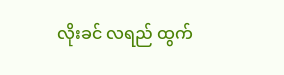လိုးခင် လရည် ထွက်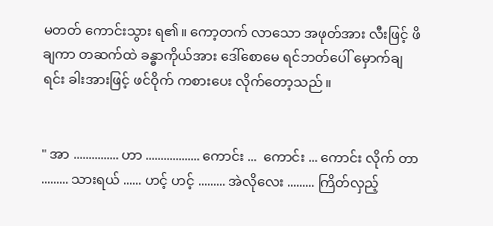မတတ် ကောင်းသွား ရ၏။ ကော့တက် လာသော အဖုတ်အား လီးဖြင့် ဖိချကာ တဆက်ထဲ ခန္ဓာကိုယ်အား ဒေါ်စောမေ ရင်ဘတ်ပေါ် မှောက်ချရင်း ခါးအားဖြင့် ဖင်ဝိုက် ကစားပေး လိုက်တော့သည်။


" အာ ............... ဟာ .................. ကောင်း ...  ကောင်း ... ကောင်း လိုက် တာ ......... သားရယ် ...... ဟင့် ဟင့် ......... အဲလိုလေး ......... ကြိတ်လှည့်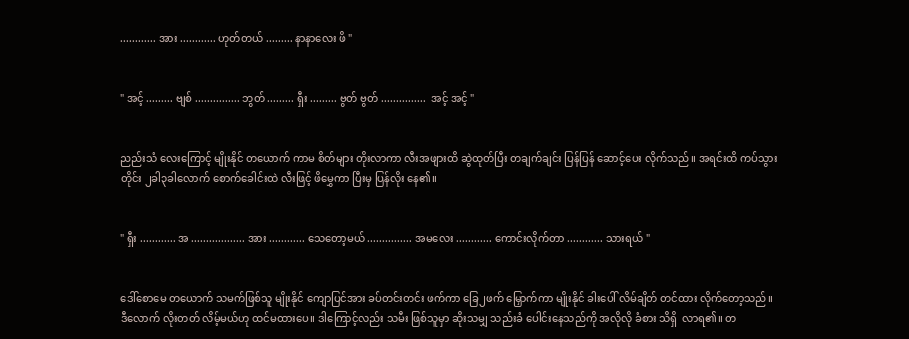............ အား ............ ဟုတ်တယ် ......... နာနာလေး ဖိ "


" အင့် ......... ဗျစ် ............... ဘွတ် ......... ရှီး ......... ဗွတ် ဗွတ် ...............  အင့် အင့် "


ညည်းသံ လေးကြောင့် မျိုးနိုင် တယောက် ကာမ စိတ်များ တိုးလာကာ လီးအဖျားထိ ဆွဲထုတ်ပြီး တချက်ချင်း ပြန်ပြန် ဆောင့်ပေး လိုက်သည်။ အရင်းထိ ကပ်သွားတိုင်း ၂ခါ၃ခါလောက် စောက်ခေါင်းထဲ လီးဖြင့် ဖိမွှေကာ ပြီးမှ ပြန်လိုး နေ၏။


" ရှီး ............ အ .................. အား ............ သေတော့မယ် ............... အမလေး ............ ကောင်းလိုက်တာ ............ သားရယ် "


ဒေါ်စောမေ တယောက် သမက်ဖြစ်သူ မျိုးနိုင် ကျောပြင်အား ခပ်တင်းတင်း ဖက်ကာ ခြေ၂ဖက် မြှောက်ကာ မျိုးနိုင် ခါးပေါ် လိမ်ချိတ် တင်ထား လိုက်တော့သည်။ ဒီလောက် လိုးတတ် လိမ့်မယ်ဟု ထင်မထားပေ။ ဒါကြောင့်လည်း သမီး ဖြစ်သူမှာ ဆိုးသမျှ သည်းခံ ပေါင်းနေသည်ကို အလိုလို ခံစား သိရှိ  လာရ၏။ တ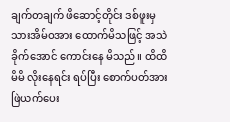ချက်တချက် ဖိဆောင့်တိုင်း ဒစ်ဖူးမှ သားအိမ်ဝအား ထောက်မိသဖြင့် အသဲခိုက်အောင် ကောင်းနေ မိသည်။ ထိထိမိမိ လိုးနေရင်း ရပ်ပြီး စောက်ပတ်အား ဖြဲယက်ပေး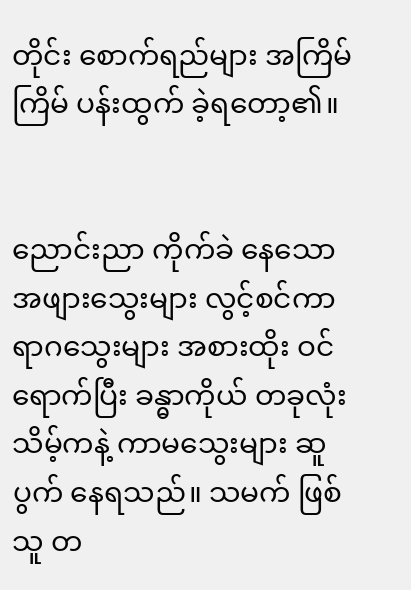တိုင်း စောက်ရည်များ အကြိမ်ကြိမ် ပန်းထွက် ခဲ့ရတော့၏။


ညောင်းညာ ကိုက်ခဲ နေသော အဖျားသွေးများ လွင့်စင်ကာ ရာဂသွေးများ အစားထိုး ဝင်ရောက်ပြီး ခန္ဓာကိုယ် တခုလုံး သိမ့်ကနဲ့ ကာမသွေးများ ဆူပွက် နေရသည်။ သမက် ဖြစ်သူ တ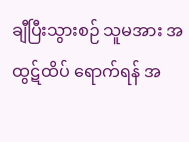ချီပြီးသွားစဉ် သူမအား အထွဋ်ထိပ် ရောက်ရန် အ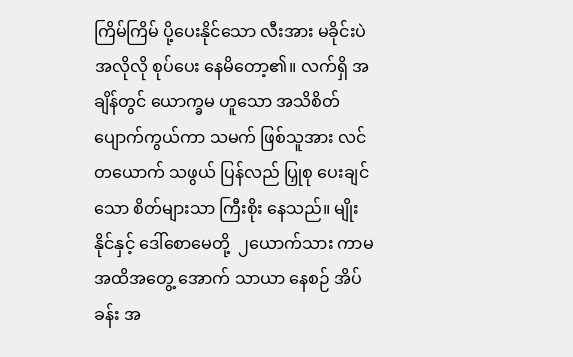ကြိမ်ကြိမ် ပို့ပေးနိုင်သော လီးအား မခိုင်းပဲ အလိုလို စုပ်ပေး နေမိတော့၏။ လက်ရှိ အချိန်တွင် ယောက္ခမ ဟူသော အသိစိတ် ပျောက်ကွယ်ကာ သမက် ဖြစ်သူအား လင်တယောက် သဖွယ် ပြန်လည် ပြှုစု ပေးချင်သော စိတ်များသာ ကြီးစိုး နေသည်။ မျိုးနိုင်နှင့် ဒေါ်စောမေတို့  ၂ယောက်သား ကာမ အထိအတွေ့ အောက် သာယာ နေစဉ် အိပ်ခန်း အ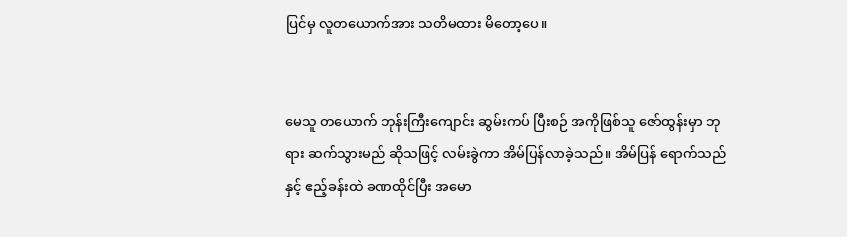ပြင်မှ လူတယောက်အား သတိမထား မိတော့ပေ။


မေသူ တယောက် ဘုန်းကြီးကျောင်း ဆွမ်းကပ် ပြီးစဉ် အကိုဖြစ်သူ ဇော်ထွန်းမှာ ဘုရား ဆက်သွားမည် ဆိုသဖြင့် လမ်းခွဲကာ အိမ်ပြန်လာခဲ့သည်။ အိမ်ပြန် ရောက်သည်နှင့် ဧည့်ခန်းထဲ ခဏထိုင်ပြီး အမော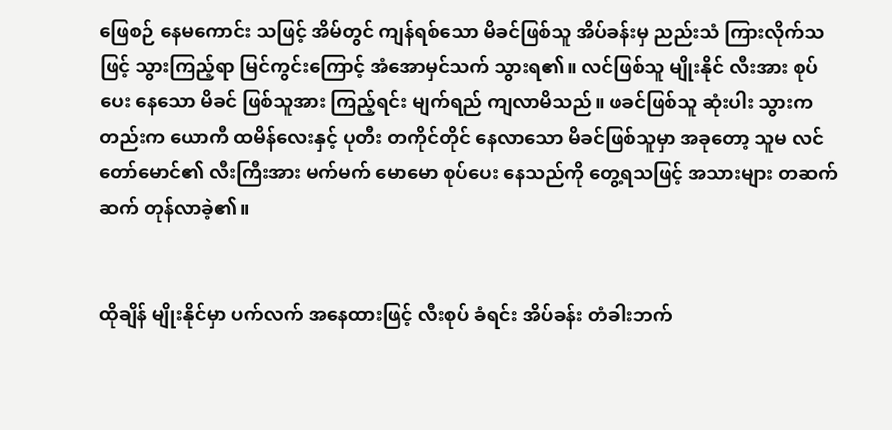ဖြေစဉ် နေမကောင်း သဖြင့် အိမ်တွင် ကျန်ရစ်သော မိခင်ဖြစ်သူ အိပ်ခန်းမှ ညည်းသံ ကြားလိုက်သဖြင့် သွားကြည့်ရာ မြင်ကွင်းကြောင့် အံအောမှင်သက် သွားရ၏။ လင်ဖြစ်သူ မျိုးနိုင် လီးအား စုပ်ပေး နေသော မိခင် ဖြစ်သူအား ကြည့်ရင်း မျက်ရည် ကျလာမိသည်။ ဖခင်ဖြစ်သူ ဆုံးပါး သွားကတည်းက ယောကီ ထမိန်လေးနှင့် ပုတီး တကိုင်တိုင် နေလာသော မိခင်ဖြစ်သူမှာ အခုတော့ သူမ လင်တော်မောင်၏ လီးကြီးအား မက်မက် မောမော စုပ်ပေး နေသည်ကို တွေ့ရသဖြင့် အသားများ တဆက်ဆက် တုန်လာခဲ့၏။


ထိုချိန် မျိုးနိုင်မှာ ပက်လက် အနေထားဖြင့် လီးစုပ် ခံရင်း အိပ်ခန်း တံခါးဘက်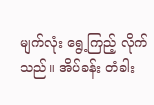မျက်လုံး ရွေ့ကြည့် လိုက်သည်။ အိပ်ခန်း တံခါး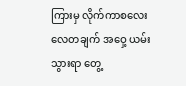ကြားမှ လိုက်ကာစလေး လေတချက် အဝှေ့ ယမ်းသွားရာ တွေ့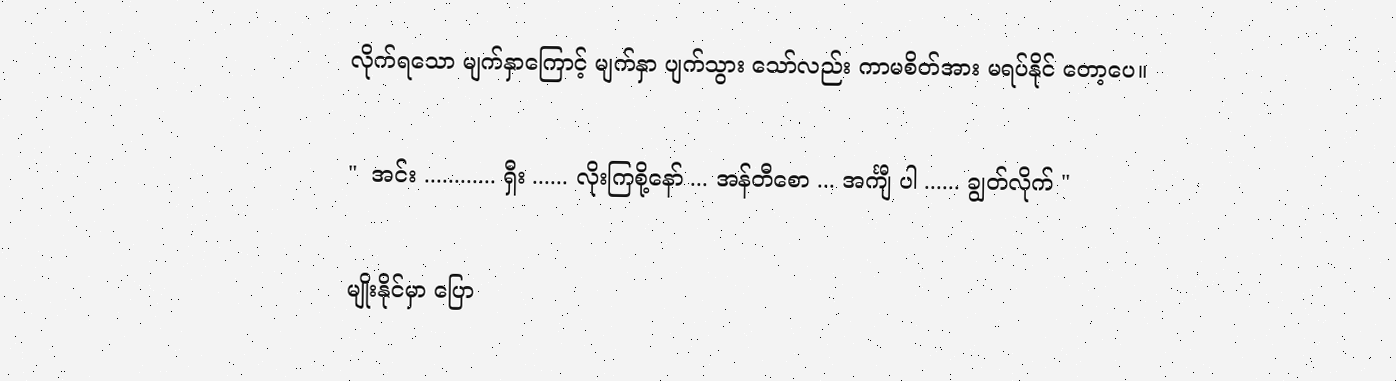လိုက်ရသော မျက်နှာကြောင့် မျက်နှာ ပျက်သွား သော်လည်း ကာမစိတ်အား မရပ်နိုင် တော့ပေ။


"  အင်း ............ ရှီး ...... လိုးကြစို့နော် ... အန်တီစော ... အင်္ကျီ ပါ ...... ချွတ်လိုက် "


မျိုးနိုင်မှာ ပြော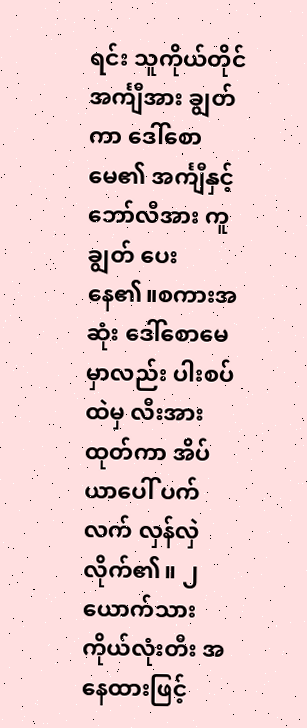ရင်း သူကိုယ်တိုင် အင်္ကျီအား ချွတ်ကာ ဒေါ်စောမေ၏ အင်္ကျီနှင့် ဘော်လီအား ကူချွတ် ပေးနေ၏။စကားအဆုံး ဒေါ်စောမေမှာလည်း ပါးစပ်ထဲမှ လီးအား ထုတ်ကာ အိပ်ယာပေါ် ပက်လက် လှန်လှဲလိုက်၏။ ၂ယောက်သား ကိုယ်လုံးတီး အနေထားဖြင့်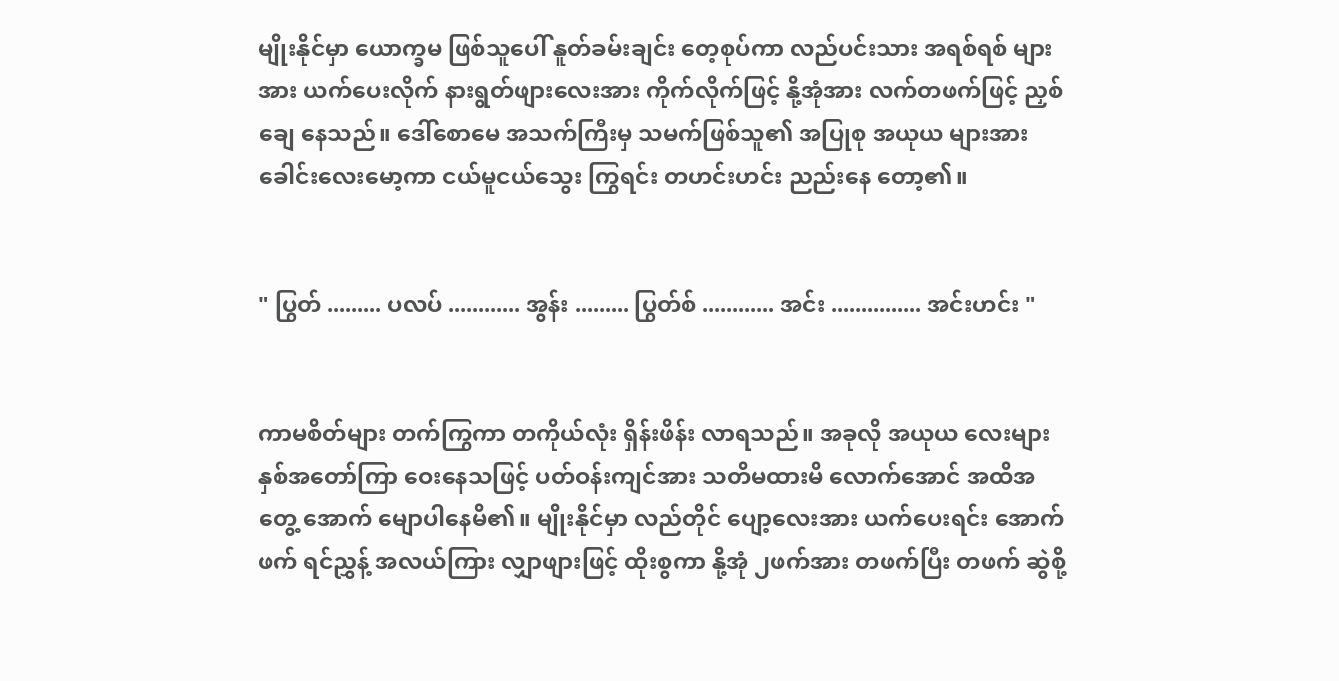မျိုးနိုင်မှာ ယောက္ခမ ဖြစ်သူပေါ် နူတ်ခမ်းချင်း တေ့စုပ်ကာ လည်ပင်းသား အရစ်ရစ် များအား ယက်ပေးလိုက် နားရွတ်ဖျားလေးအား ကိုက်လိုက်ဖြင့် နို့အုံအား လက်တဖက်ဖြင့် ညှစ်ချေ နေသည်။ ဒေါ်စောမေ အသက်ကြီးမှ သမက်ဖြစ်သူ၏ အပြုစု အယုယ များအား ခေါင်းလေးမော့ကာ ငယ်မူငယ်သွေး ကြွရင်း တဟင်းဟင်း ညည်းနေ တော့၏။


" ပြွတ် ......... ပလပ် ............ အွန်း ......... ပြွတ်စ် ............ အင်း ............... အင်းဟင်း "


ကာမစိတ်များ တက်ကြွကာ တကိုယ်လုံး ရှိန်းဖိန်း လာရသည်။ အခုလို အယုယ လေးများ နှစ်အတော်ကြာ ဝေးနေသဖြင့် ပတ်ဝန်းကျင်အား သတိမထားမိ လောက်အောင် အထိအတွေ့ အောက် မျောပါနေမိ၏။ မျိုးနိုင်မှာ လည်တိုင် ပျော့လေးအား ယက်ပေးရင်း အောက်ဖက် ရင်ညွှန့် အလယ်ကြား လျှာဖျားဖြင့် ထိုးစွကာ နို့အုံ ၂ဖက်အား တဖက်ပြီး တဖက် ဆွဲစို့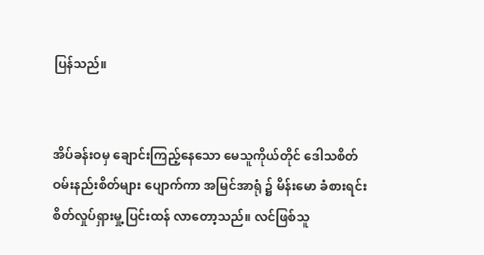ပြန်သည်။


အိပ်ခန်းဝမှ ချောင်းကြည့်နေသော မေသူကိုယ်တိုင် ဒေါသစိတ် ဝမ်းနည်းစိတ်များ ပျောက်ကာ အမြင်အာရုံ ၌ မိန်းမော ခံစားရင်း  စိတ်လှုပ်ရှားမှု့ ပြင်းထန် လာတော့သည်။ လင်ဖြစ်သူ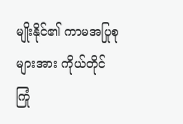မျိုးနိုင်၏ ကာမအပြုစု များအား ကိုယ်တိုင် ကြုံ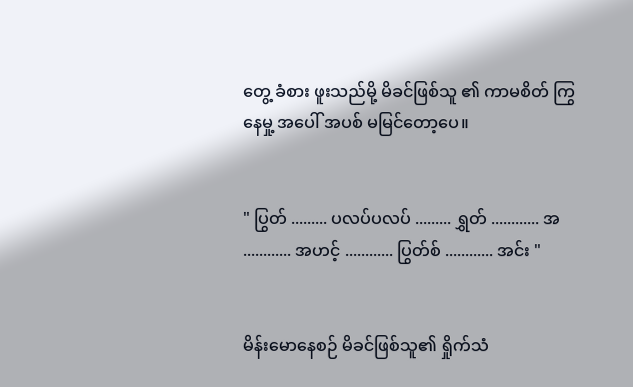တွေ့ ခံစား ဖူးသည်မို့ မိခင်ဖြစ်သူ ၏ ကာမစိတ် ကြွနေမှု့ အပေါ် အပစ် မမြင်တော့ပေ။


" ပြွတ် ......... ပလပ်ပလပ် ......... ရွှတ် ............ အ ............ အဟင့် ............ ပြွတ်စ် ............ အင်း "


မိန်းမောနေစဉ် မိခင်ဖြစ်သူ၏ ရှိုက်သံ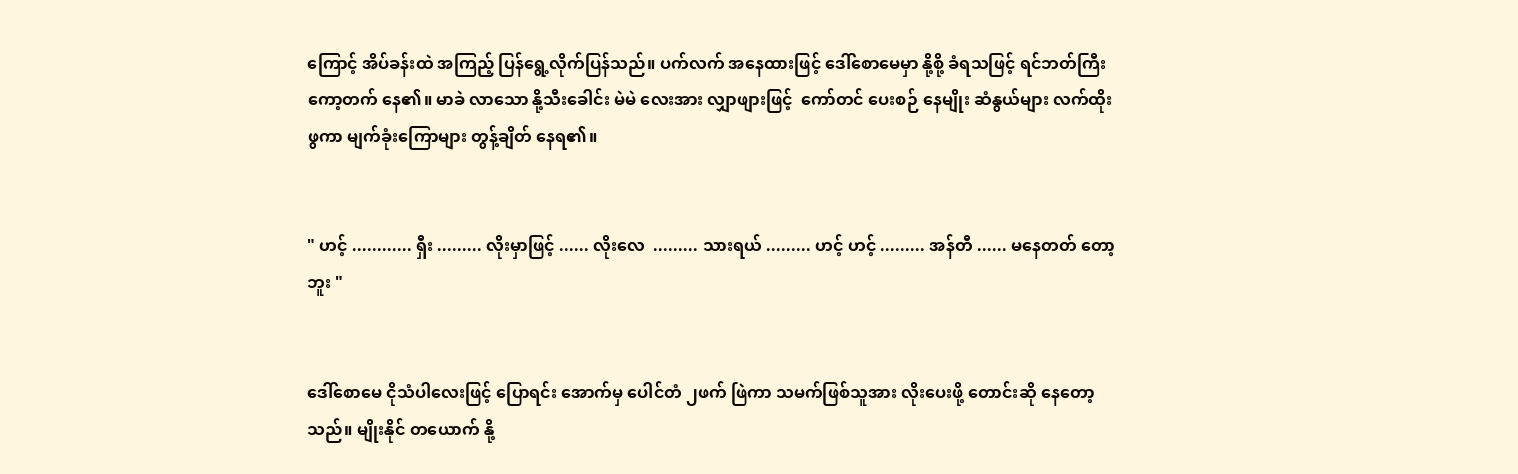ကြောင့် အိပ်ခန်းထဲ အကြည့် ပြန်ရွေ့လိုက်ပြန်သည်။ ပက်လက် အနေထားဖြင့် ဒေါ်စောမေမှာ နို့စို့ ခံရသဖြင့် ရင်ဘတ်ကြီး ကော့တက် နေ၏။ မာခဲ လာသော နို့သီးခေါင်း မဲမဲ လေးအား လျှာဖျားဖြင့်  ကော်တင် ပေးစဉ် နေမျိုး ဆံနွယ်များ လက်ထိုးဖွကာ မျက်ခုံးကြောများ တွန့်ချိတ် နေရ၏။


" ဟင့် ............ ရှီး ......... လိုးမှာဖြင့် ...... လိုးလေ  ......... သားရယ် ......... ဟင့် ဟင့် ......... အန်တီ ...... မနေတတ် တော့ဘူး "


ဒေါ်စောမေ ငိုသံပါလေးဖြင့် ပြောရင်း အောက်မှ ပေါင်တံ ၂ဖက် ဖြဲကာ သမက်ဖြစ်သူအား လိုးပေးဖို့ တောင်းဆို နေတော့သည်။ မျိုးနိုင် တယောက် နို့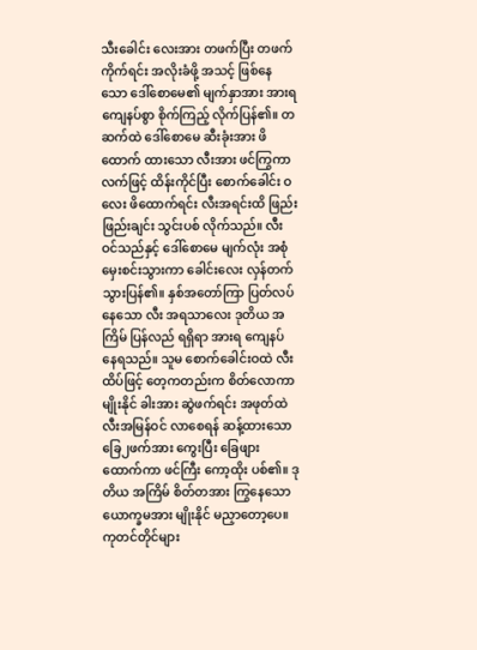သီးခေါင်း လေးအား တဖက်ပြီး တဖက် ကိုက်ရင်း အလိုးခံဖို့ အသင့် ဖြစ်နေသော ဒေါ်စောမေ၏ မျက်နှာအား အားရကျေနပ်စွာ စိုက်ကြည့် လိုက်ပြန်၏။ တဆက်ထဲ ဒေါ်စောမေ ဆီးခုံးအား ဖိထောက် ထားသော လီးအား ဖင်ကြွကာ လက်ဖြင့် ထိန်းကိုင်ပြီး စောက်ခေါင်း ဝလေး ဖိထောက်ရင်း လီးအရင်းထိ ဖြည်းဖြည်းချင်း သွင်းပစ် လိုက်သည်။ လီးဝင်သည်နှင့် ဒေါ်စောမေ မျက်လုံး အစုံ မှေးစင်းသွားကာ ခေါင်းလေး လှန်တက် သွားပြန်၏။ နှစ်အတော်ကြာ ပြတ်လပ် နေသော လီး အရသာလေး ဒုတိယ အကြိမ် ပြန်လည် ရရှိရာ အားရ ကျေနပ် နေရသည်။ သူမ စောက်ခေါင်းဝထဲ လီးထိပ်ဖြင့် တေ့ကတည်းက စိတ်လောကာ မျိုးနိုင် ခါးအား ဆွဲဖက်ရင်း အဖုတ်ထဲ လီးအမြန်ဝင် လာစေရန် ဆန့်ထားသော ခြေ၂ဖက်အား ကွေးပြီး ခြေဖျား ထောက်ကာ ဖင်ကြီး ကော့ထိုး ပစ်၏။ ဒုတိယ အကြိမ် စိတ်တအား ကြွနေသော ယောက္ခမအား မျိုးနိုင် မညှာတော့ပေ။ ကုတင်တိုင်များ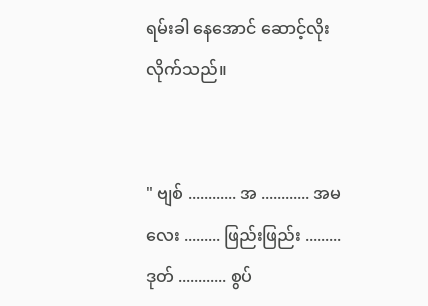ရမ်းခါ နေအောင် ဆောင့်လိုး လိုက်သည်။


" ဗျစ် ............ အ ............ အမလေး ......... ဖြည်းဖြည်း ......... ဒုတ် ............ စွပ်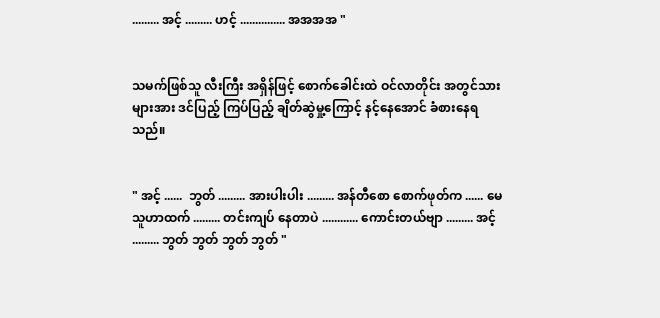......... အင့် ......... ဟင့် ............... အအအအ "


သမက်ဖြစ်သူ လီးကြီး အရှိန်ဖြင့် စောက်ခေါင်းထဲ ဝင်လာတိုင်း အတွင်သားများအား ဒင်ပြည့် ကြပ်ပြည့် ချိတ်ဆွဲမှု့ကြောင့် နင့်နေအောင် ခံစားနေရသည်။


" အင့် ......  ဘွတ် ......... အားပါးပါး ......... အန်တီစော စောက်ဖုတ်က ...... မေသူဟာထက် ......... တင်းကျပ် နေတာပဲ ............ ကောင်းတယ်ဗျာ ......... အင့် ......... ဘွတ် ဘွတ် ဘွတ် ဘွတ် "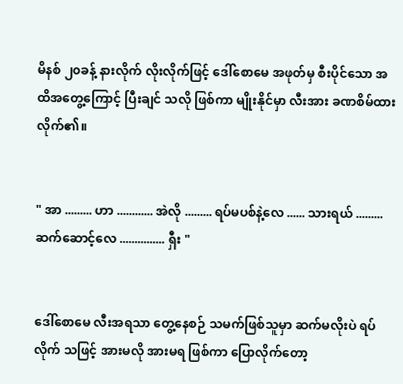မိနစ် ၂၀ခန့် နားလိုက် လိုးလိုက်ဖြင့် ဒေါ်စောမေ အဖုတ်မှ စီးပိုင်သော အထိအတွေ့ကြောင့် ပြီးချင် သလို ဖြစ်ကာ မျိုးနိုင်မှာ လီးအား ခဏစိမ်ထား လိုက်၏။


" အာ ......... ဟာ ............ အဲလို ......... ရပ်မပစ်နဲ့လေ ...... သားရယ် ......... ဆက်ဆောင့်လေ ............... ရှီး "


ဒေါ်စောမေ လီးအရသာ တွေ့နေစဉ် သမက်ဖြစ်သူမှာ ဆက်မလိုးပဲ ရပ်လိုက် သဖြင့် အားမလို အားမရ ဖြစ်ကာ ပြောလိုက်တော့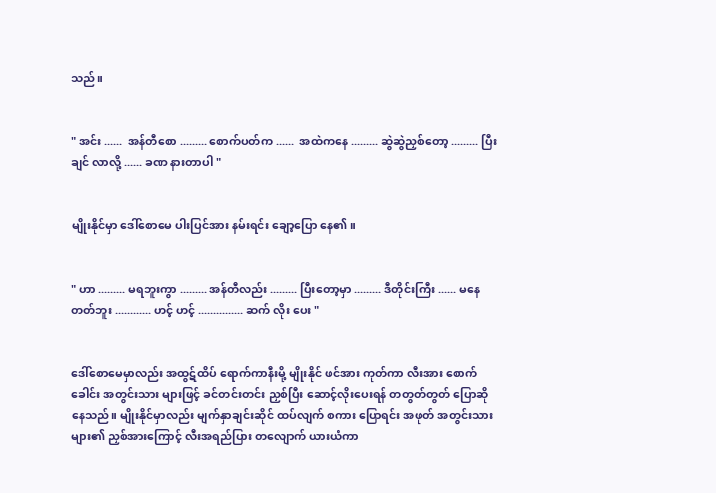သည်။


" အင်း ......  အန်တီစော ......... စောက်ပတ်က ......  အထဲကနေ ......... ဆွဲဆွဲညှစ်တော့ ......... ပြီးချင် လာလို့ ...... ခဏ နားတာပါ "


မျိုးနိုင်မှာ ဒေါ်စောမေ ပါးပြင်အား နမ်းရင်း ချော့ပြော နေ၏။


" ဟာ ......... မရဘူးကွာ ......... အန်တီလည်း ......... ပြီးတော့မှာ ......... ဒီတိုင်းကြီး ...... မနေတတ်ဘူး ............ ဟင့် ဟင့် ............... ဆက် လိုး ပေး "


ဒေါ်စောမေမှာလည်း အထွဋ်ထိပ် ရောက်ကာနီးမို့ မျိုးနိုင် ဖင်အား ကုတ်ကာ လီးအား စောက်ခေါင်း အတွင်းသား များဖြင့် ခင်တင်းတင်း ညှစ်ပြီး ဆောင့်လိုးပေးရန် တတွတ်တွတ် ပြောဆိုနေသည်။ မျိုးနိုင်မှာလည်း မျက်နှာချင်းဆိုင် ထပ်လျက် စကား ပြောရင်း အဖုတ် အတွင်းသား များ၏ ညှစ်အားကြောင့် လီးအရည်ပြား တလျောက် ယားယံကာ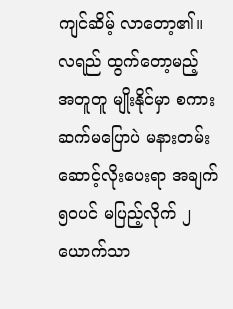ကျင်ဆိမ့် လာတော့၏။ လရည် ထွက်တော့မည့် အတူတူ မျိုးနိုင်မှာ စကား ဆက်မပြောပဲ မနားတမ်း ဆောင့်လိုးပေးရာ အချက်၅၀ပင် မပြည့်လိုက် ၂ယောက်သာ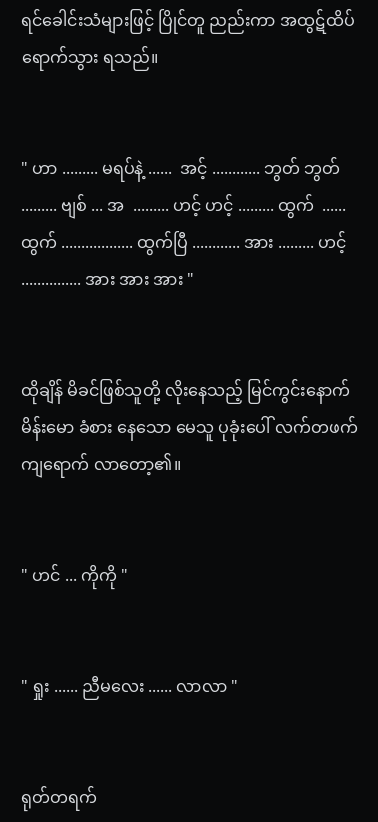ရင်ခေါင်းသံများဖြင့် ပြိုင်တူ ညည်းကာ အထွဋ်ထိပ် ရောက်သွား ရသည်။


" ဟာ ......... မရပ်နဲ့ ......  အင့် ............ ဘွတ် ဘွတ် ......... ဗျစ် ... အ  ......... ဟင့် ဟင့် ......... ထွက်  ...... ထွက် .................. ထွက်ပြီ ............ အား ......... ဟင့် ............... အား အား အား "


ထိုချိန် မိခင်ဖြစ်သူတို့ လိုးနေသည့် မြင်ကွင်းနောက် မိန်းမော ခံစား နေသော မေသူ ပုခုံးပေါ် လက်တဖက် ကျရောက် လာတော့၏။


" ဟင် ... ကိုကို "


" ရှုး ...... ညီမလေး ...... လာလာ "


ရုတ်တရက်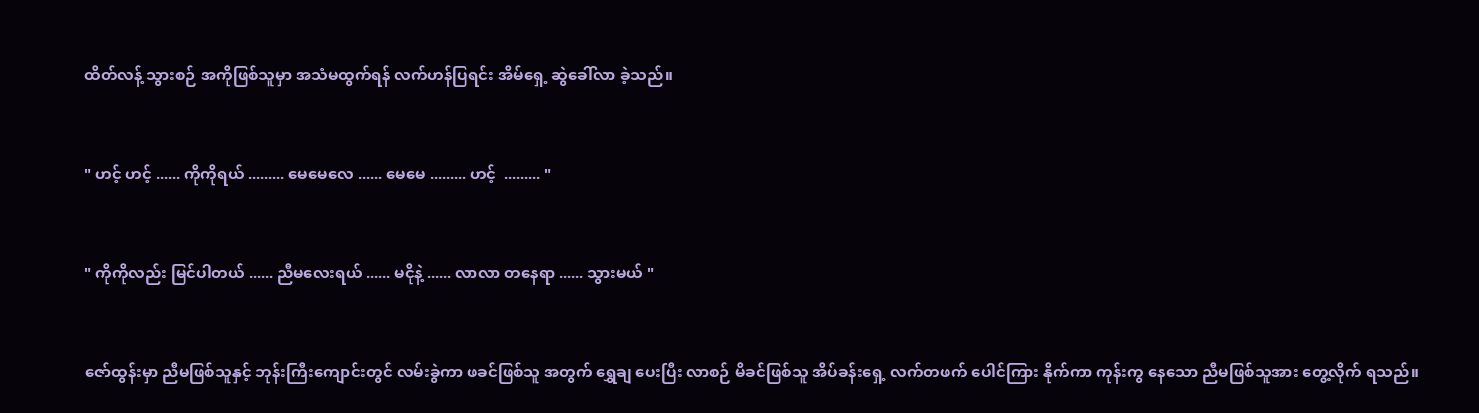ထိတ်လန့် သွားစဉ် အကိုဖြစ်သူမှာ အသံမထွက်ရန် လက်ဟန်ပြရင်း အိမ်ရှေ့ ဆွဲခေါ်လာ ခဲ့သည်။


" ဟင့် ဟင့် ...... ကိုကိုရယ် ......... မေမေလေ ...... မေမေ ......... ဟင့်  ......... "


" ကိုကိုလည်း မြင်ပါတယ် ...... ညီမလေးရယ် ...... မငိုနဲ့ ...... လာလာ တနေရာ ...... သွားမယ် "


ဇော်ထွန်းမှာ ညီမဖြစ်သူနှင့် ဘုန်းကြီးကျောင်းတွင် လမ်းခွဲကာ ဖခင်ဖြစ်သူ အတွက် ရွှေချ ပေးပြီး လာစဉ် မိခင်ဖြစ်သူ အိပ်ခန်းရှေ့ လက်တဖက် ပေါင်ကြား နိုက်ကာ ကုန်းကွ နေသော ညီမဖြစ်သူအား တွေ့လိုက် ရသည်။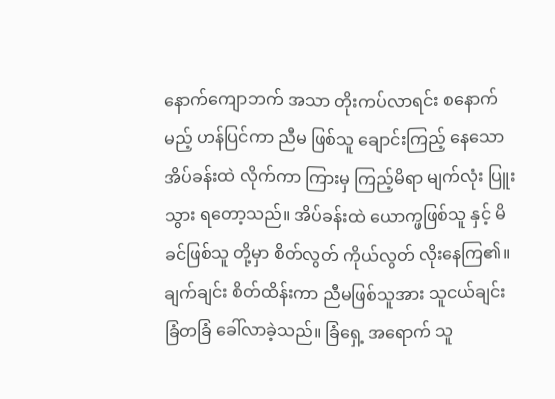နောက်ကျောဘက် အသာ တိုးကပ်လာရင်း စနောက်မည့် ဟန်ပြင်ကာ ညီမ ဖြစ်သူ ချောင်းကြည့် နေသော အိပ်ခန်းထဲ လိုက်ကာ ကြားမှ ကြည့်မိရာ မျက်လုံး ပြူးသွား ရတော့သည်။ အိပ်ခန်းထဲ ယောက္ဖဖြစ်သူ နှင့် မိခင်ဖြစ်သူ တို့မှာ စိတ်လွတ် ကိုယ်လွတ် လိုးနေကြ၏။ ချက်ချင်း စိတ်ထိန်းကာ ညီမဖြစ်သူအား သူငယ်ချင်း ခြံတခြံ ခေါ်လာခဲ့သည်။ ခြံရှေ့ အရောက် သူ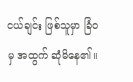ငယ်ချင်း ဖြစ်သူမှာ ခြံဝမှ အထွက် ဆုံမိနေ၏။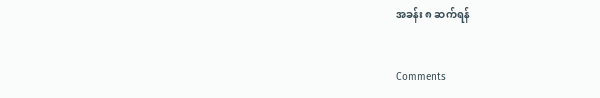အခန်း ၈ ဆက်ရန်


Comments